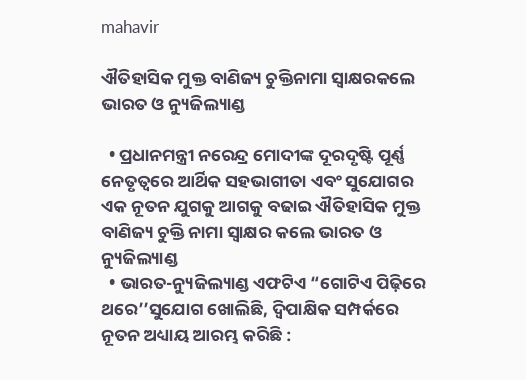mahavir

ଐତିହାସିକ ମୁକ୍ତ ବାଣିଜ୍ୟ ଚୁକ୍ତିନାମା ସ୍ୱାକ୍ଷରକଲେ ଭାରତ ଓ ନ୍ୟୁଜିଲ୍ୟାଣ୍ଡ

  • ପ୍ରଧାନମନ୍ତ୍ରୀ ନରେନ୍ଦ୍ର ମୋଦୀଙ୍କ ଦୂରଦୃଷ୍ଟି ପୂର୍ଣ୍ଣ ନେତୃତ୍ୱରେ ଆର୍ଥିକ ସହଭାଗୀତା ଏବଂ ସୁଯୋଗର ଏକ ନୂତନ ଯୁଗକୁ ଆଗକୁ ବଢାଇ ଐତିହାସିକ ମୁକ୍ତ ବାଣିଜ୍ୟ ଚୁକ୍ତି ନାମା ସ୍ୱାକ୍ଷର କଲେ ଭାରତ ଓ ନ୍ୟୁଜିଲ୍ୟାଣ୍ଡ
  • ଭାରତ-ନ୍ୟୁଜିଲ୍ୟାଣ୍ଡ ଏଫଟିଏ “ଗୋଟିଏ ପିଢ଼ିରେ ଥରେ’’ସୁଯୋଗ ଖୋଲିଛି, ଦ୍ୱିପାକ୍ଷିକ ସମ୍ପର୍କରେ ନୂତନ ଅଧ୍ୟାୟ ଆରମ୍ଭ କରିଛି :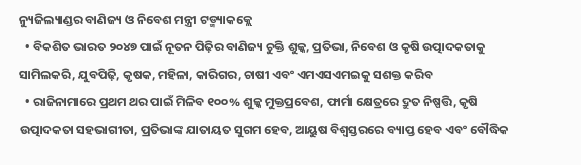ନ୍ୟୁଜିଲ୍ୟାଣ୍ଡର ବାଣିଜ୍ୟ ଓ ନିବେଶ ମନ୍ତ୍ରୀ ଟଡ୍ମ୍ୟାକକ୍ଲେ
  • ବିକଶିତ ଭାରତ ୨୦୪୭ ପାଇଁ ନୂତନ ପିଢ଼ିର ବାଣିଜ୍ୟ ଚୁକ୍ତି ଶୁଳ୍କ, ପ୍ରତିଭା, ନିବେଶ ଓ କୃଷି ଉତ୍ପାଦକତାକୁ ସାମିଲକରି, ଯୁବପିଢ଼ି, କୃଷକ, ମହିଳା, କାରିଗର, ଚାଷୀ ଏବଂ ଏମଏସଏମଇକୁ ସଶକ୍ତ କରିବ
  • ରାଜିନାମାରେ ପ୍ରଥମ ଥର ପାଇଁ ମିଳିବ ୧୦୦% ଶୁଳ୍କ ମୁକ୍ତପ୍ରବେଶ, ଫାର୍ମା କ୍ଷେତ୍ରରେ ଦ୍ରୁତ ନିଷ୍ପତ୍ତି, କୃଷି ଉତ୍ପାଦକତା ସହଭାଗୀତା, ପ୍ରତିଭାଙ୍କ ଯାତାୟତ ସୁଗମ ହେବ, ଆୟୁଷ ବିଶ୍ୱସ୍ତରରେ ବ୍ୟାପ୍ତ ହେବ ଏବଂ ବୌଦ୍ଧିକ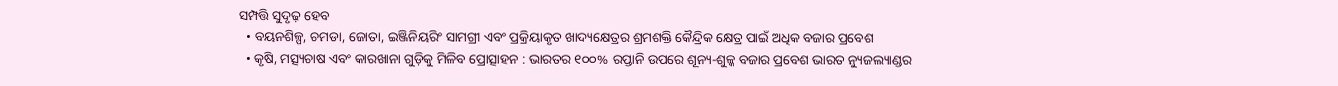ସମ୍ପତ୍ତି ସୁଦୃଢ଼ ହେବ
  • ବୟନଶିଳ୍ପ, ଚମଡା, ଜୋତା, ଇଞ୍ଜିନିୟରିଂ ସାମଗ୍ରୀ ଏବଂ ପ୍ରକ୍ରିୟାକୃତ ଖାଦ୍ୟକ୍ଷେତ୍ରର ଶ୍ରମଶକ୍ତି କୈନ୍ଦ୍ରିକ କ୍ଷେତ୍ର ପାଇଁ ଅଧିକ ବଜାର ପ୍ରବେଶ
  • କୃଷି, ମତ୍ସ୍ୟଚାଷ ଏବଂ କାରଖାନା ଗୁଡ଼ିକୁ ମିଳିବ ପ୍ରୋତ୍ସାହନ : ଭାରତର ୧୦୦% ରପ୍ତାନି ଉପରେ ଶୂନ୍ୟ-ଶୁଳ୍କ ବଜାର ପ୍ରବେଶ ଭାରତ ନ୍ୟୁଜଲ୍ୟାଣ୍ଡର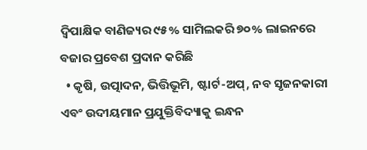ଦ୍ୱିପାକ୍ଷିକ ବାଣିଜ୍ୟର ୯୫% ସାମିଲକରି ୭୦% ଲାଇନରେ ବଜାର ପ୍ରବେଶ ପ୍ରଦାନ କରିଛି
  • କୃଷି, ଉତ୍ପାଦନ, ଭିତ୍ତିଭୂମି, ଷ୍ଟାର୍ଟ-ଅପ୍, ନବ ସୃଜନକାରୀ ଏବଂ ଉଦୀୟମାନ ପ୍ରଯୁକ୍ତିବିଦ୍ୟାକୁ ଇନ୍ଧନ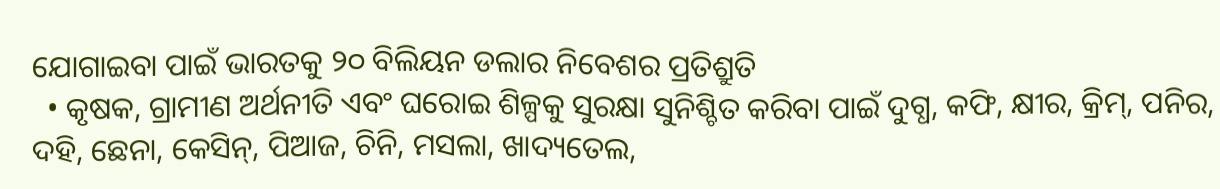ଯୋଗାଇବା ପାଇଁ ଭାରତକୁ ୨୦ ବିଲିୟନ ଡଲାର ନିବେଶର ପ୍ରତିଶ୍ରୁତି
  • କୃଷକ, ଗ୍ରାମୀଣ ଅର୍ଥନୀତି ଏବଂ ଘରୋଇ ଶିଳ୍ପକୁ ସୁରକ୍ଷା ସୁନିଶ୍ଚିତ କରିବା ପାଇଁ ଦୁଗ୍ଧ, କଫି, କ୍ଷୀର, କ୍ରିମ୍, ପନିର, ଦହି, ଛେନା, କେସିନ୍, ପିଆଜ, ଚିନି, ମସଲା, ଖାଦ୍ୟତେଲ,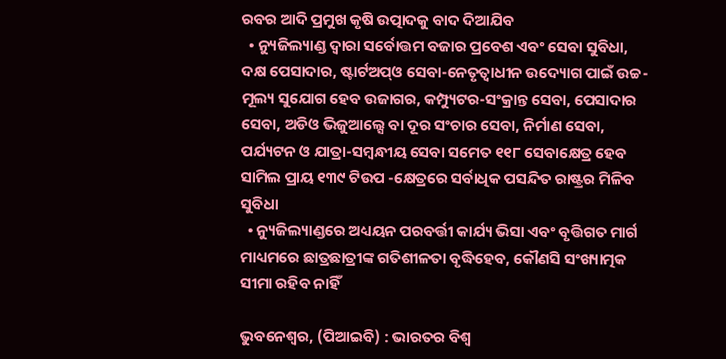ରବର ଆଦି ପ୍ରମୁଖ କୃଷି ଉତ୍ପାଦକୁ ବାଦ ଦିଆଯିବ
  • ନ୍ୟୁଜିଲ୍ୟାଣ୍ଡ ଦ୍ୱାରା ସର୍ବୋତ୍ତମ ବଜାର ପ୍ରବେଶ ଏବଂ ସେବା ସୁବିଧା, ଦକ୍ଷ ପେସାଦାର, ଷ୍ଟାର୍ଟଅପ୍ଓ ସେବା-ନେତୃତ୍ୱାଧୀନ ଉଦ୍ୟୋଗ ପାଇଁ ଉଚ୍ଚ-ମୂଲ୍ୟ ସୁଯୋଗ ହେବ ଉଜାଗର, କମ୍ପ୍ୟୁଟର-ସଂକ୍ରାନ୍ତ ସେବା, ପେସାଦାର ସେବା, ଅଡିଓ ଭିଜୁଆଲ୍ସେ ବା ଦୂର ସଂଚାର ସେବା, ନିର୍ମାଣ ସେବା, ପର୍ଯ୍ୟଟନ ଓ ଯାତ୍ରା-ସମ୍ବନ୍ଧୀୟ ସେବା ସମେତ ୧୧୮ ସେବାକ୍ଷେତ୍ର ହେବ ସାମିଲ ପ୍ରାୟ ୧୩୯ ଟିଉପ -କ୍ଷେତ୍ରରେ ସର୍ବାଧିକ ପସନ୍ଦିତ ରାଷ୍ଟ୍ରର ମିଳିବ ସୁବିଧା
  • ନ୍ୟୁଜିଲ୍ୟାଣ୍ଡରେ ଅଧ୍ୟୟନ ପରବର୍ତ୍ତୀ କାର୍ଯ୍ୟ ଭିସା ଏବଂ ବୃତ୍ତିଗତ ମାର୍ଗ ମାଧ୍ୟମରେ ଛାତ୍ରଛାତ୍ରୀଙ୍କ ଗତିଶୀଳତା ବୃଦ୍ଧିହେବ, କୌଣସି ସଂଖ୍ୟାତ୍ମକ ସୀମା ରହିବ ନାହିଁ

ଭୁବନେଶ୍ୱର, (ପିଆଇବି) : ଭାରତର ବିଶ୍ୱ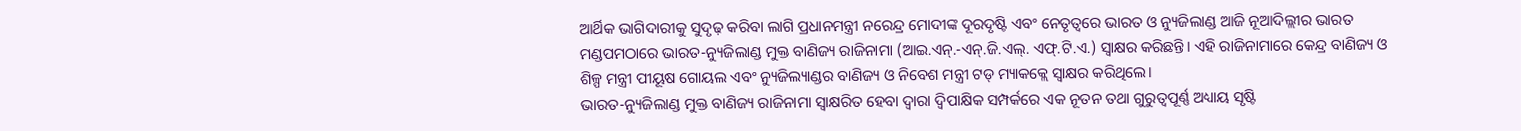ଆର୍ଥିକ ଭାଗିଦାରୀକୁ ସୁଦୃଢ଼ କରିବା ଲାଗି ପ୍ରଧାନମନ୍ତ୍ରୀ ନରେନ୍ଦ୍ର ମୋଦୀଙ୍କ ଦୂରଦୃଷ୍ଟି ଏବଂ ନେତୃତ୍ୱରେ ଭାରତ ଓ ନ୍ୟୁଜିଲାଣ୍ଡ ଆଜି ନୂଆଦିଲ୍ଲୀର ଭାରତ ମଣ୍ଡପମଠାରେ ଭାରତ-ନ୍ୟୁଜିଲାଣ୍ଡ ମୁକ୍ତ ବାଣିଜ୍ୟ ରାଜିନାମା (ଆଇ.ଏନ୍.-ଏନ୍.ଜି.ଏଲ୍. ଏଫ୍.ଟି.ଏ.) ସ୍ୱାକ୍ଷର କରିଛନ୍ତି। ଏହି ରାଜିନାମାରେ କେନ୍ଦ୍ର ବାଣିଜ୍ୟ ଓ ଶିଳ୍ପ ମନ୍ତ୍ରୀ ପୀୟୂଷ ଗୋୟଲ ଏବଂ ନ୍ୟୁଜିଲ୍ୟାଣ୍ଡର ବାଣିଜ୍ୟ ଓ ନିବେଶ ମନ୍ତ୍ରୀ ଟଡ୍ ମ୍ୟାକକ୍ଲେ ସ୍ୱାକ୍ଷର କରିଥିଲେ।
ଭାରତ-ନ୍ୟୁଜିଲାଣ୍ଡ ମୁକ୍ତ ବାଣିଜ୍ୟ ରାଜିନାମା ସ୍ୱାକ୍ଷରିତ ହେବା ଦ୍ୱାରା ଦ୍ୱିପାକ୍ଷିକ ସମ୍ପର୍କରେ ଏକ ନୂତନ ତଥା ଗୁରୁତ୍ୱପୂର୍ଣ୍ଣ ଅଧ୍ୟାୟ ସୃଷ୍ଟି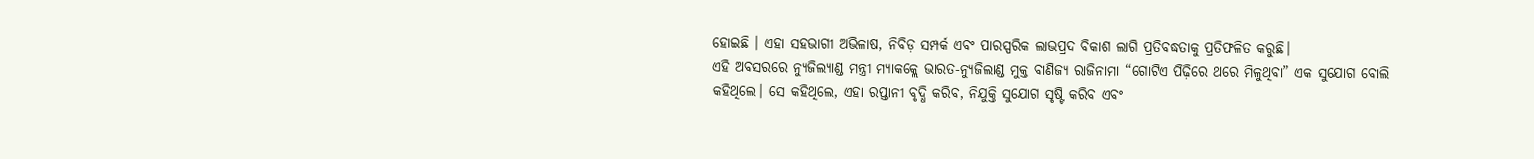ହୋଇଛି । ଏହା ସହଭାଗୀ ଅଭିଳାଷ, ନିବିଡ଼ ସମ୍ପର୍କ ଏବଂ ପାରସ୍ପରିକ ଲାଭପ୍ରଦ ବିକାଶ ଲାଗି ପ୍ରତିବଦ୍ଧତାକୁ ପ୍ରତିଫଳିତ କରୁଛି।
ଏହି ଅବସରରେ ନ୍ୟୁଜିଲ୍ୟାଣ୍ଡ ମନ୍ତ୍ରୀ ମ୍ୟାକକ୍ଲେ ଭାରତ-ନ୍ୟୁଜିଲାଣ୍ଡ ମୁକ୍ତ ବାଣିଜ୍ୟ ରାଜିନାମା “ଗୋଟିଏ ପିଢ଼ିରେ ଥରେ ମିଳୁଥିବା” ଏକ ସୁଯୋଗ ବୋଲି କହିଥିଲେ। ସେ କହିଥିଲେ, ଏହା ରପ୍ତାନୀ ବୃଦ୍ଧି କରିବ, ନିଯୁକ୍ତି ସୁଯୋଗ ସୃଷ୍ଟି କରିବ ଏବଂ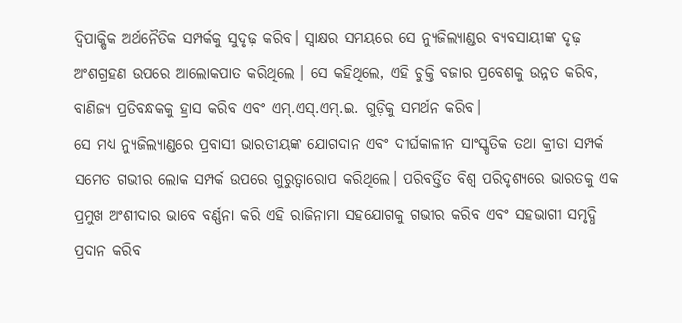ଦ୍ୱିପାକ୍ଷିକ ଅର୍ଥନୈତିକ ସମ୍ପର୍କକୁ ସୁଦୃଢ଼ କରିବ। ସ୍ୱାକ୍ଷର ସମୟରେ ସେ ନ୍ୟୁଜିଲ୍ୟାଣ୍ଡର ବ୍ୟବସାୟୀଙ୍କ ଦୃଢ଼ ଅଂଶଗ୍ରହଣ ଉପରେ ଆଲୋକପାତ କରିଥିଲେ । ସେ କହିଥିଲେ, ଏହି ଚୁକ୍ତି ବଜାର ପ୍ରବେଶକୁ ଉନ୍ନତ କରିବ, ବାଣିଜ୍ୟ ପ୍ରତିବନ୍ଧକକୁ ହ୍ରାସ କରିବ ଏବଂ ଏମ୍.ଏସ୍.ଏମ୍.ଇ. ଗୁଡ଼ିକୁ ସମର୍ଥନ କରିବ।
ସେ ମଧ୍ୟ ନ୍ୟୁଜିଲ୍ୟାଣ୍ଡରେ ପ୍ରବାସୀ ଭାରତୀୟଙ୍କ ଯୋଗଦାନ ଏବଂ ଦୀର୍ଘକାଳୀନ ସାଂସ୍କୃତିକ ତଥା କ୍ରୀଡା ସମ୍ପର୍କ ସମେତ ଗଭୀର ଲୋକ ସମ୍ପର୍କ ଉପରେ ଗୁରୁତ୍ୱାରୋପ କରିଥିଲେ। ପରିବର୍ତ୍ତିତ ବିଶ୍ୱ ପରିଦୃଶ୍ୟରେ ଭାରତକୁ ଏକ ପ୍ରମୁଖ ଅଂଶୀଦାର ଭାବେ ବର୍ଣ୍ଣନା କରି ଏହି ରାଜିନାମା ସହଯୋଗକୁ ଗଭୀର କରିବ ଏବଂ ସହଭାଗୀ ସମୃଦ୍ଧି ପ୍ରଦାନ କରିବ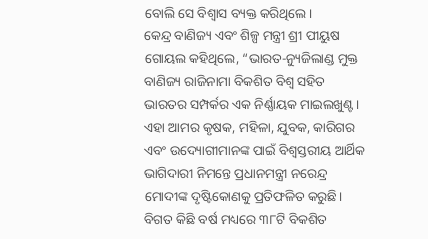ବୋଲି ସେ ବିଶ୍ୱାସ ବ୍ୟକ୍ତ କରିଥିଲେ।
କେନ୍ଦ୍ର ବାଣିଜ୍ୟ ଏବଂ ଶିଳ୍ପ ମନ୍ତ୍ରୀ ଶ୍ରୀ ପୀୟୁଷ ଗୋୟଲ କହିଥିଲେ, “ଭାରତ-ନ୍ୟୁଜିଲାଣ୍ଡ ମୁକ୍ତ ବାଣିଜ୍ୟ ରାଜିନାମା ବିକଶିତ ବିଶ୍ୱ ସହିତ ଭାରତର ସମ୍ପର୍କର ଏକ ନିର୍ଣ୍ଣାୟକ ମାଇଲଖୁଣ୍ଟ। ଏହା ଆମର କୃଷକ, ମହିଳା, ଯୁବକ, କାରିଗର ଏବଂ ଉଦ୍ୟୋଗୀମାନଙ୍କ ପାଇଁ ବିଶ୍ୱସ୍ତରୀୟ ଆର୍ଥିକ ଭାଗିଦାରୀ ନିମନ୍ତେ ପ୍ରଧାନମନ୍ତ୍ରୀ ନରେନ୍ଦ୍ର ମୋଦୀଙ୍କ ଦୃଷ୍ଟିକୋଣକୁ ପ୍ରତିଫଳିତ କରୁଛି। ବିଗତ କିଛି ବର୍ଷ ମଧ୍ୟରେ ୩୮ଟି ବିକଶିତ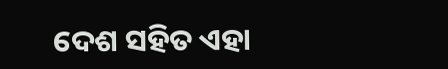ଦେଶ ସହିତ ଏହା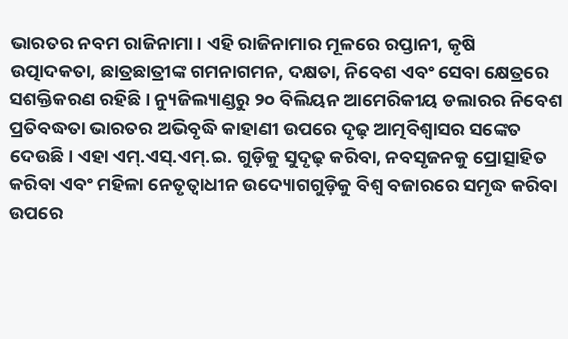ଭାରତର ନବମ ରାଜିନାମା। ଏହି ରାଜିନାମାର ମୂଳରେ ରପ୍ତାନୀ, କୃଷି ଉତ୍ପାଦକତା, ଛାତ୍ରଛାତ୍ରୀଙ୍କ ଗମନାଗମନ, ଦକ୍ଷତା, ନିବେଶ ଏବଂ ସେବା କ୍ଷେତ୍ରରେ ସଶକ୍ତିକରଣ ରହିଛି । ନ୍ୟୁଜିଲ୍ୟାଣ୍ଡରୁ ୨୦ ବିଲିୟନ ଆମେରିକୀୟ ଡଲାରର ନିବେଶ ପ୍ରତିବଦ୍ଧତା ଭାରତର ଅଭିବୃଦ୍ଧି କାହାଣୀ ଉପରେ ଦୃଢ଼ ଆତ୍ମବିଶ୍ୱାସର ସଙ୍କେତ ଦେଉଛି। ଏହା ଏମ୍.ଏସ୍.ଏମ୍.ଇ. ଗୁଡ଼ିକୁ ସୁଦୃଢ଼ କରିବା, ନବସୃଜନକୁ ପ୍ରୋତ୍ସାହିତ କରିବା ଏବଂ ମହିଳା ନେତୃତ୍ୱାଧୀନ ଉଦ୍ୟୋଗଗୁଡ଼ିକୁ ବିଶ୍ୱ ବଜାରରେ ସମୃଦ୍ଧ କରିବା ଉପରେ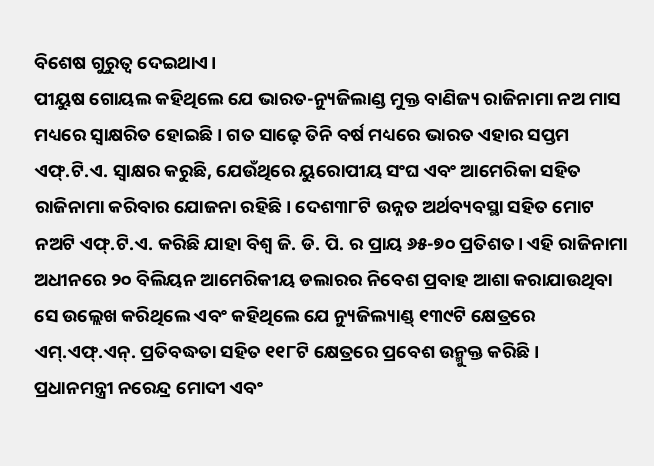ବିଶେଷ ଗୁରୁତ୍ୱ ଦେଇଥାଏ।
ପୀୟୁଷ ଗୋୟଲ କହିଥିଲେ ଯେ ଭାରତ-ନ୍ୟୁଜିଲାଣ୍ଡ ମୁକ୍ତ ବାଣିଜ୍ୟ ରାଜିନାମା ନଅ ମାସ ମଧ୍ୟରେ ସ୍ୱାକ୍ଷରିତ ହୋଇଛି । ଗତ ସାଢ଼େ ତିନି ବର୍ଷ ମଧ୍ୟରେ ଭାରତ ଏହାର ସପ୍ତମ ଏଫ୍.ଟି.ଏ. ସ୍ୱାକ୍ଷର କରୁଛି, ଯେଉଁଥିରେ ୟୁରୋପୀୟ ସଂଘ ଏବଂ ଆମେରିକା ସହିତ ରାଜିନାମା କରିବାର ଯୋଜନା ରହିଛି। ଦେଶ୩୮ଟି ଉନ୍ନତ ଅର୍ଥବ୍ୟବସ୍ଥା ସହିତ ମୋଟ ନଅଟି ଏଫ୍.ଟି.ଏ. କରିଛି ଯାହା ବିଶ୍ୱ ଜି. ଡି. ପି. ର ପ୍ରାୟ ୬୫-୭୦ ପ୍ରତିଶତ। ଏହି ରାଜିନାମା ଅଧୀନରେ ୨୦ ବିଲିୟନ ଆମେରିକୀୟ ଡଲାରର ନିବେଶ ପ୍ରବାହ ଆଶା କରାଯାଉଥିବା ସେ ଉଲ୍ଲେଖ କରିଥିଲେ ଏବଂ କହିଥିଲେ ଯେ ନ୍ୟୁଜିଲ୍ୟାଣ୍ଡ୍ ୧୩୯ଟି କ୍ଷେତ୍ରରେ ଏମ୍.ଏଫ୍.ଏନ୍. ପ୍ରତିବଦ୍ଧତା ସହିତ ୧୧୮ଟି କ୍ଷେତ୍ରରେ ପ୍ରବେଶ ଉନ୍ମୁକ୍ତ କରିଛି।
ପ୍ରଧାନମନ୍ତ୍ରୀ ନରେନ୍ଦ୍ର ମୋଦୀ ଏବଂ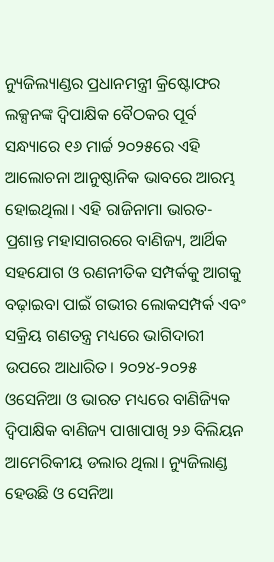ନ୍ୟୁଜିଲ୍ୟାଣ୍ଡର ପ୍ରଧାନମନ୍ତ୍ରୀ କ୍ରିଷ୍ଟୋଫର ଲକ୍ସନଙ୍କ ଦ୍ୱିପାକ୍ଷିକ ବୈଠକର ପୂର୍ବ ସନ୍ଧ୍ୟାରେ ୧୬ ମାର୍ଚ୍ଚ ୨୦୨୫ରେ ଏହି ଆଲୋଚନା ଆନୁଷ୍ଠାନିକ ଭାବରେ ଆରମ୍ଭ ହୋଇଥିଲା। ଏହି ରାଜିନାମା ଭାରତ-ପ୍ରଶାନ୍ତ ମହାସାଗରରେ ବାଣିଜ୍ୟ, ଆର୍ଥିକ ସହଯୋଗ ଓ ରଣନୀତିକ ସମ୍ପର୍କକୁ ଆଗକୁ ବଢ଼ାଇବା ପାଇଁ ଗଭୀର ଲୋକସମ୍ପର୍କ ଏବଂ ସକ୍ରିୟ ଗଣତନ୍ତ୍ର ମଧ୍ୟରେ ଭାଗିଦାରୀ ଉପରେ ଆଧାରିତ। ୨୦୨୪-୨୦୨୫ ଓସେନିଆ ଓ ଭାରତ ମଧ୍ୟରେ ବାଣିଜ୍ୟିକ ଦ୍ୱିପାକ୍ଷିକ ବାଣିଜ୍ୟ ପାଖାପାଖି ୨୬ ବିଲିୟନ ଆମେରିକୀୟ ଡଲାର ଥିଲା। ନ୍ୟୁଜିଲାଣ୍ଡ ହେଉଛି ଓ ସେନିଆ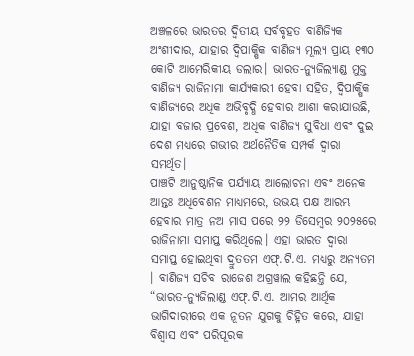ଅଞ୍ଚଳରେ ଭାରତର ଦ୍ୱିତୀୟ ସର୍ବବୃହତ ବାଣିଜ୍ୟିକ ଅଂଶୀଦାର, ଯାହାର ଦ୍ୱିପାକ୍ଷିକ ବାଣିଜ୍ୟ ମୂଲ୍ୟ ପ୍ରାୟ ୧୩୦ କୋଟି ଆମେରିକୀୟ ଡଲାର। ଭାରତ-ନ୍ୟୁଜିଲ୍ୟାଣ୍ଡ ମୁକ୍ତ ବାଣିଜ୍ୟ ରାଜିନାମା କାର୍ଯ୍ୟକାରୀ ହେବା ସହିତ, ଦ୍ୱିପାକ୍ଷିକ ବାଣିଜ୍ୟରେ ଅଧିକ ଅଭିବୃଦ୍ଧି ହେବାର ଆଶା କରାଯାଉଛି, ଯାହା ବଜାର ପ୍ରବେଶ, ଅଧିକ ବାଣିଜ୍ୟ ସୁବିଧା ଏବଂ ଦୁଇ ଦେଶ ମଧ୍ୟରେ ଗଭୀର ଅର୍ଥନୈତିକ ସମ୍ପର୍କ ଦ୍ୱାରା ସମର୍ଥିତ।
ପାଞ୍ଚଟି ଆନୁଷ୍ଠାନିକ ପର୍ଯ୍ୟାୟ ଆଲୋଚନା ଏବଂ ଅନେକ ଆନ୍ତଃ ଅଧିବେଶନ ମାଧ୍ୟମରେ, ଉଭୟ ପକ୍ଷ ଆରମ୍ଭ ହେବାର ମାତ୍ର ନଅ ମାସ ପରେ ୨୨ ଡିସେମ୍ବର ୨୦୨୫ରେ ରାଜିନାମା ସମାପ୍ତ କରିଥିଲେ। ଏହା ଭାରତ ଦ୍ୱାରା ସମାପ୍ତ ହୋଇଥିବା ଦ୍ରୁତତମ ଏଫ୍.ଟି.ଏ. ମଧ୍ୟରୁ ଅନ୍ୟତମ । ବାଣିଜ୍ୟ ସଚିବ ରାଜେଶ ଅଗ୍ରୱାଲ କହିଛନ୍ତି ଯେ, “ଭାରତ-ନ୍ୟୁଜିଲାଣ୍ଡ ଏଫ୍.ଟି.ଏ. ଆମର ଆର୍ଥିକ ଭାଗିଦାରୀରେ ଏକ ନୂତନ ଯୁଗକୁ ଚିହ୍ନିତ କରେ, ଯାହା ବିଶ୍ୱାସ ଏବଂ ପରିପୂରକ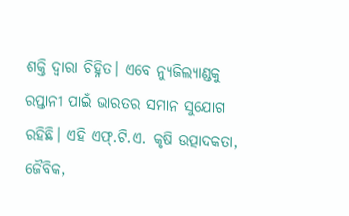ଶକ୍ତି ଦ୍ୱାରା ଚିହ୍ନିତ। ଏବେ ନ୍ୟୁଜିଲ୍ୟାଣ୍ଡକୁ ରପ୍ତାନୀ ପାଇଁ ଭାରତର ସମାନ ସୁଯୋଗ ରହିଛି। ଏହି ଏଫ୍.ଟି.ଏ. କୃଷି ଉତ୍ପାଦକତା, ଜୈବିକ,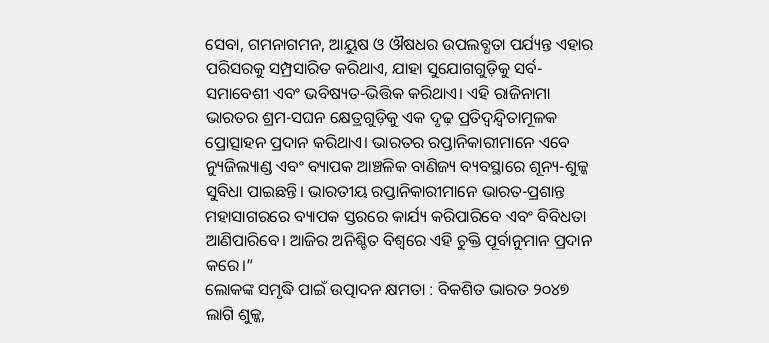ସେବା, ଗମନାଗମନ, ଆୟୁଷ ଓ ଔଷଧର ଉପଲବ୍ଧତା ପର୍ଯ୍ୟନ୍ତ ଏହାର ପରିସରକୁ ସମ୍ପ୍ରସାରିତ କରିଥାଏ, ଯାହା ସୁଯୋଗଗୁଡ଼ିକୁ ସର୍ବ-ସମାବେଶୀ ଏବଂ ଭବିଷ୍ୟତ-ଭିତ୍ତିକ କରିଥାଏ। ଏହି ରାଜିନାମା ଭାରତର ଶ୍ରମ-ସଘନ କ୍ଷେତ୍ରଗୁଡ଼ିକୁ ଏକ ଦୃଢ଼ ପ୍ରତିଦ୍ୱନ୍ଦ୍ୱିତାମୂଳକ ପ୍ରୋତ୍ସାହନ ପ୍ରଦାନ କରିଥାଏ। ଭାରତର ରପ୍ତାନିକାରୀମାନେ ଏବେ ନ୍ୟୁଜିଲ୍ୟାଣ୍ଡ ଏବଂ ବ୍ୟାପକ ଆଞ୍ଚଳିକ ବାଣିଜ୍ୟ ବ୍ୟବସ୍ଥାରେ ଶୂନ୍ୟ-ଶୁଳ୍କ ସୁବିଧା ପାଇଛନ୍ତି। ଭାରତୀୟ ରପ୍ତାନିକାରୀମାନେ ଭାରତ-ପ୍ରଶାନ୍ତ ମହାସାଗରରେ ବ୍ୟାପକ ସ୍ତରରେ କାର୍ଯ୍ୟ କରିପାରିବେ ଏବଂ ବିବିଧତା ଆଣିପାରିବେ। ଆଜିର ଅନିଶ୍ଚିତ ବିଶ୍ୱରେ ଏହି ଚୁକ୍ତି ପୂର୍ବାନୁମାନ ପ୍ରଦାନ କରେ।”
ଲୋକଙ୍କ ସମୃଦ୍ଧି ପାଇଁ ଉତ୍ପାଦନ କ୍ଷମତା : ବିକଶିତ ଭାରତ ୨୦୪୭ ଲାଗି ଶୁଳ୍କ,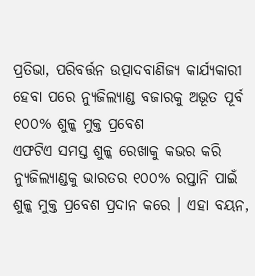ପ୍ରତିଭା, ପରିବର୍ତ୍ତନ ଉତ୍ପାଦବାଣିଜ୍ୟ କାର୍ଯ୍ୟକାରୀ ହେବା ପରେ ନ୍ୟୁଜିଲ୍ୟାଣ୍ଡ ବଜାରକୁ ଅଭୂତ ପୂର୍ବ ୧୦୦% ଶୁଳ୍କ ମୁକ୍ତ ପ୍ରବେଶ
ଏଫଟିଏ ସମସ୍ତ ଶୁଳ୍କ ରେଖାକୁ କଭର କରି ନ୍ୟୁଜିଲ୍ୟାଣ୍ଡକୁ ଭାରତର ୧୦୦% ରପ୍ତାନି ପାଇଁ ଶୁଳ୍କ ମୁକ୍ତ ପ୍ରବେଶ ପ୍ରଦାନ କରେ । ଏହା ବୟନ,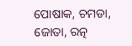ପୋଷାକ, ଚମଡା, ଜୋତା, ରତ୍ନ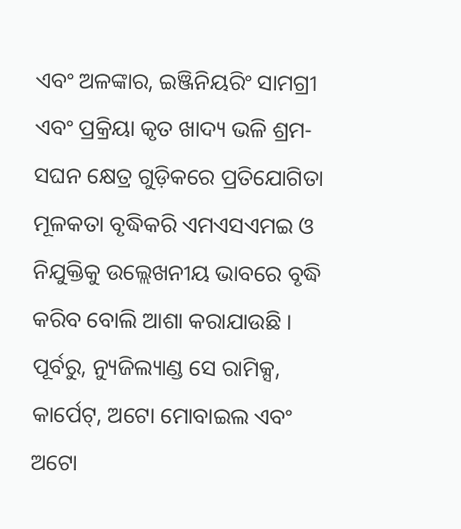ଏବଂ ଅଳଙ୍କାର, ଇଞ୍ଜିନିୟରିଂ ସାମଗ୍ରୀ ଏବଂ ପ୍ରକ୍ରିୟା କୃତ ଖାଦ୍ୟ ଭଳି ଶ୍ରମ-ସଘନ କ୍ଷେତ୍ର ଗୁଡ଼ିକରେ ପ୍ରତିଯୋଗିତା ମୂଳକତା ବୃଦ୍ଧିକରି ଏମଏସଏମଇ ଓ ନିଯୁକ୍ତିକୁ ଉଲ୍ଲେଖନୀୟ ଭାବରେ ବୃଦ୍ଧି କରିବ ବୋଲି ଆଶା କରାଯାଉଛି ।
ପୂର୍ବରୁ, ନ୍ୟୁଜିଲ୍ୟାଣ୍ଡ ସେ ରାମିକ୍ସ, କାର୍ପେଟ୍, ଅଟୋ ମୋବାଇଲ ଏବଂ ଅଟୋ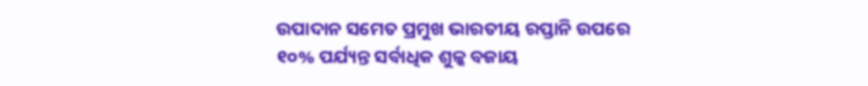ଉପାଦାନ ସମେତ ପ୍ରମୁଖ ଭାରତୀୟ ରପ୍ତାନି ଉପରେ ୧୦% ପର୍ଯ୍ୟନ୍ତ ସର୍ବାଧିକ ଶୁଳ୍କ ବଜାୟ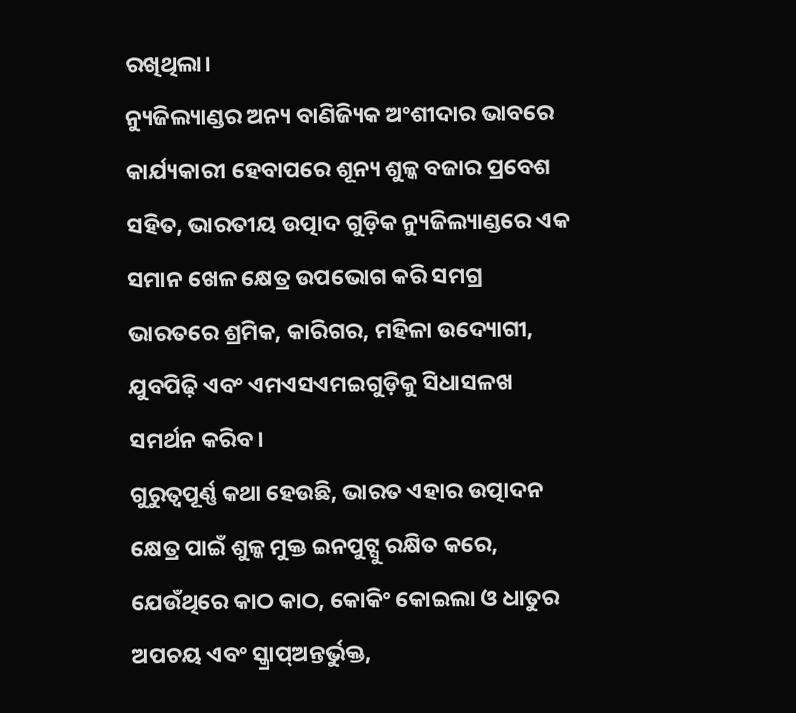ରଖିଥିଲା।
ନ୍ୟୁଜିଲ୍ୟାଣ୍ଡର ଅନ୍ୟ ବାଣିଜ୍ୟିକ ଅଂଶୀଦାର ଭାବରେ କାର୍ଯ୍ୟକାରୀ ହେବାପରେ ଶୂନ୍ୟ ଶୁଳ୍କ ବଜାର ପ୍ରବେଶ ସହିତ, ଭାରତୀୟ ଉତ୍ପାଦ ଗୁଡ଼ିକ ନ୍ୟୁଜିଲ୍ୟାଣ୍ଡରେ ଏକ ସମାନ ଖେଳ କ୍ଷେତ୍ର ଉପଭୋଗ କରି ସମଗ୍ର ଭାରତରେ ଶ୍ରମିକ, କାରିଗର, ମହିଳା ଉଦ୍ୟୋଗୀ, ଯୁବପିଢ଼ି ଏବଂ ଏମଏସଏମଇଗୁଡ଼ିକୁ ସିଧାସଳଖ ସମର୍ଥନ କରିବ।
ଗୁରୁତ୍ୱପୂର୍ଣ୍ଣ କଥା ହେଉଛି, ଭାରତ ଏହାର ଉତ୍ପାଦନ କ୍ଷେତ୍ର ପାଇଁ ଶୁଳ୍କ ମୁକ୍ତ ଇନପୁଟ୍ସୁ ରକ୍ଷିତ କରେ, ଯେଉଁଥିରେ କାଠ କାଠ, କୋକିଂ କୋଇଲା ଓ ଧାତୁର ଅପଚୟ ଏବଂ ସ୍କ୍ରାପ୍ଅନ୍ତର୍ଭୁକ୍ତ,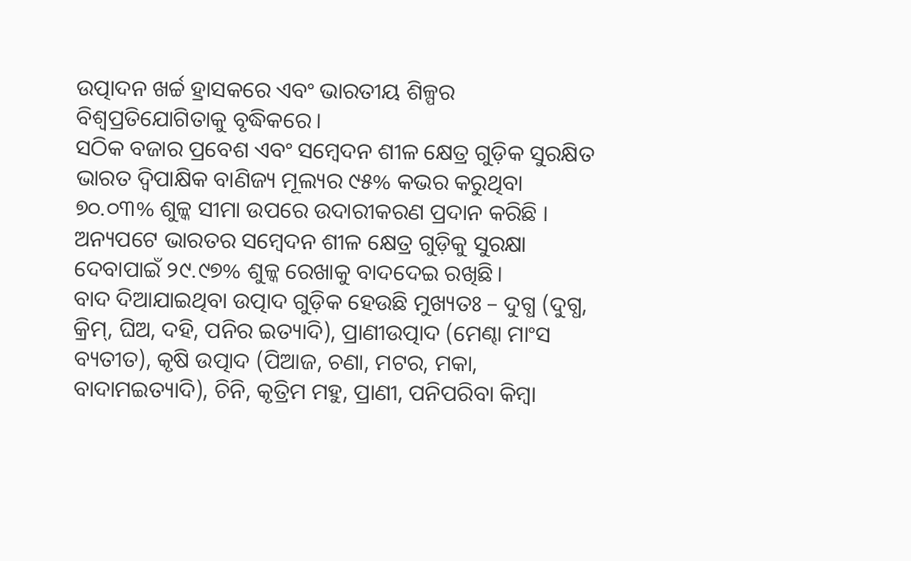ଉତ୍ପାଦନ ଖର୍ଚ୍ଚ ହ୍ରାସକରେ ଏବଂ ଭାରତୀୟ ଶିଳ୍ପର ବିଶ୍ୱପ୍ରତିଯୋଗିତାକୁ ବୃଦ୍ଧିକରେ।
ସଠିକ ବଜାର ପ୍ରବେଶ ଏବଂ ସମ୍ବେଦନ ଶୀଳ କ୍ଷେତ୍ର ଗୁଡ଼ିକ ସୁରକ୍ଷିତ
ଭାରତ ଦ୍ୱିପାକ୍ଷିକ ବାଣିଜ୍ୟ ମୂଲ୍ୟର ୯୫% କଭର କରୁଥିବା ୭୦.୦୩% ଶୁଳ୍କ ସୀମା ଉପରେ ଉଦାରୀକରଣ ପ୍ରଦାନ କରିଛି । ଅନ୍ୟପଟେ ଭାରତର ସମ୍ବେଦନ ଶୀଳ କ୍ଷେତ୍ର ଗୁଡ଼ିକୁ ସୁରକ୍ଷା ଦେବାପାଇଁ ୨୯.୯୭% ଶୁଳ୍କ ରେଖାକୁ ବାଦଦେଇ ରଖିଛି।
ବାଦ ଦିଆଯାଇଥିବା ଉତ୍ପାଦ ଗୁଡ଼ିକ ହେଉଛି ମୁଖ୍ୟତଃ – ଦୁଗ୍ଧ (ଦୁଗ୍ଧ, କ୍ରିମ୍, ଘିଅ, ଦହି, ପନିର ଇତ୍ୟାଦି), ପ୍ରାଣୀଉତ୍ପାଦ (ମେଣ୍ଢା ମାଂସ ବ୍ୟତୀତ), କୃଷି ଉତ୍ପାଦ (ପିଆଜ, ଚଣା, ମଟର, ମକା, ବାଦାମଇତ୍ୟାଦି), ଚିନି, କୃତ୍ରିମ ମହୁ, ପ୍ରାଣୀ, ପନିପରିବା କିମ୍ବା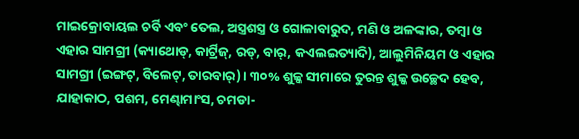ମାଇକ୍ରୋବାୟଲ ଚର୍ବି ଏବଂ ତେଲ, ଅସ୍ତ୍ରଶସ୍ତ୍ର ଓ ଗୋଳାବାରୁଦ, ମଣି ଓ ଅଳଙ୍କାର, ତମ୍ବା ଓ ଏହାର ସାମଗ୍ରୀ (କ୍ୟାଥୋଡ୍, କାର୍ଟ୍ରିଜ୍, ରଡ୍, ବାର୍, କଏଲଇତ୍ୟାଦି), ଆଲୁମିନିୟମ ଓ ଏହାର ସାମଗ୍ରୀ (ଇଙ୍ଗଟ୍, ବିଲେଟ୍, ତାରବାର୍)। ୩୦% ଶୁଳ୍କ ସୀମାରେ ତୁରନ୍ତ ଶୁଳ୍କ ଉଚ୍ଛେଦ ହେବ, ଯାହାକାଠ, ପଶମ, ମେଣ୍ଢାମାଂସ, ଚମଡା-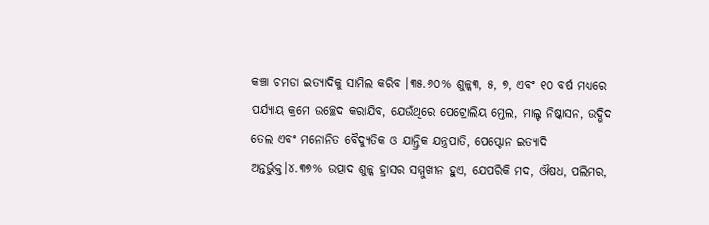କଞ୍ଚା ଚମଡା ଇତ୍ୟାଦିକୁ ସାମିଲ କରିବ ।୩୫.୬୦% ଶୁଳ୍କ୩, ୫, ୭, ଏବଂ ୧୦ ବର୍ଷ ମଧ୍ୟରେ ପର୍ଯ୍ୟାୟ କ୍ରମେ ଉଚ୍ଛେଦ କରାଯିବ, ଯେଉଁଥିରେ ପେଟ୍ରୋଲିୟ ମ୍ତେଲ, ମାଲ୍ଟ ନିଷ୍କାସନ, ଉଦ୍ଭିଦ ତେଲ ଏବଂ ମନୋନିତ ବୈଦ୍ୟୁତିକ ଓ ଯାନ୍ତ୍ରିକ ଯନ୍ତ୍ରପାତି, ପେପ୍ଟୋନ ଇତ୍ୟାଦି ଅନ୍ତର୍ଭୁକ୍ତ।୪.୩୭% ଉତ୍ପାଦ ଶୁଳ୍କ ହ୍ରାସର ସମ୍ମୁଖୀନ ହୁଏ, ଯେପରିକି ମଦ, ଔଷଧ, ପଲିମର,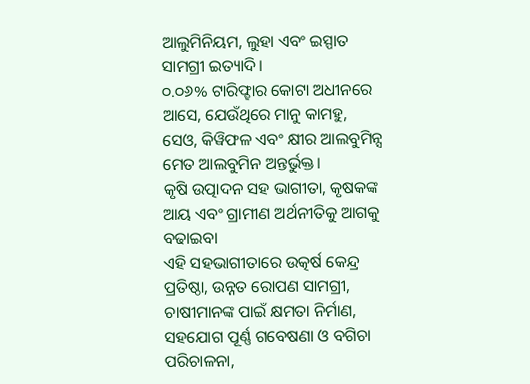ଆଲୁମିନିୟମ, ଲୁହା ଏବଂ ଇସ୍ପାତ ସାମଗ୍ରୀ ଇତ୍ୟାଦି।
୦.୦୬% ଟାରିଫ୍ହାର କୋଟା ଅଧୀନରେ ଆସେ, ଯେଉଁଥିରେ ମାନୁ କାମହୁ, ସେଓ, କିୱିଫଳ ଏବଂ କ୍ଷୀର ଆଲବୁମିନ୍ସ ମେତ ଆଲବୁମିନ ଅନ୍ତର୍ଭୁକ୍ତ।
କୃଷି ଉତ୍ପାଦନ ସହ ଭାଗୀତା, କୃଷକଙ୍କ ଆୟ ଏବଂ ଗ୍ରାମୀଣ ଅର୍ଥନୀତିକୁ ଆଗକୁ ବଢାଇବା
ଏହି ସହଭାଗୀତାରେ ଉତ୍କର୍ଷ କେନ୍ଦ୍ର ପ୍ରତିଷ୍ଠା, ଉନ୍ନତ ରୋପଣ ସାମଗ୍ରୀ, ଚାଷୀମାନଙ୍କ ପାଇଁ କ୍ଷମତା ନିର୍ମାଣ, ସହଯୋଗ ପୂର୍ଣ୍ଣ ଗବେଷଣା ଓ ବଗିଚା ପରିଚାଳନା,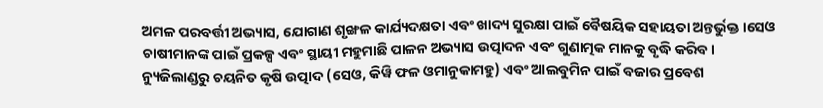ଅମଳ ପରବର୍ତ୍ତୀ ଅଭ୍ୟାସ, ଯୋଗାଣ ଶୃଙ୍ଖଳ କାର୍ଯ୍ୟଦକ୍ଷତା ଏବଂ ଖାଦ୍ୟ ସୁରକ୍ଷା ପାଇଁ ବୈଷୟିକ ସହାୟତା ଅନ୍ତର୍ଭୁକ୍ତ ।ସେଓ ଚାଷୀମାନଙ୍କ ପାଇଁ ପ୍ରକଳ୍ପ ଏବଂ ସ୍ଥାୟୀ ମହୁମାଛି ପାଳନ ଅଭ୍ୟାସ ଉତ୍ପାଦନ ଏବଂ ଗୁଣାତ୍ମକ ମାନକୁ ବୃଦ୍ଧି କରିବ।
ନ୍ୟୁଜିଲାଣ୍ଡରୁ ଚୟନିତ କୃଷି ଉତ୍ପାଦ (ସେଓ, କିୱି ଫଳ ଓମାନୁକାମହୁ) ଏବଂ ଆଲବୁମିନ ପାଇଁ ବଜାର ପ୍ରବେଶ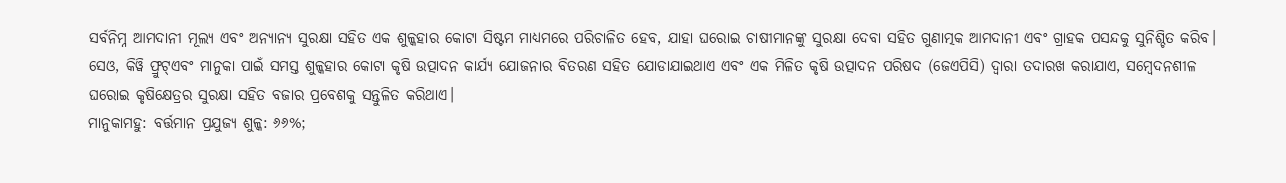ସର୍ବନିମ୍ନ ଆମଦାନୀ ମୂଲ୍ୟ ଏବଂ ଅନ୍ୟାନ୍ୟ ସୁରକ୍ଷା ସହିତ ଏକ ଶୁଳ୍କହାର କୋଟା ସିଷ୍ଟମ ମାଧ୍ୟମରେ ପରିଚାଳିତ ହେବ, ଯାହା ଘରୋଇ ଚାଷୀମାନଙ୍କୁ ସୁରକ୍ଷା ଦେବା ସହିତ ଗୁଣାତ୍ମକ ଆମଦାନୀ ଏବଂ ଗ୍ରାହକ ପସନ୍ଦକୁ ସୁନିଶ୍ଚିତ କରିବ।
ସେଓ, କିୱି ଫ୍ରୁଟ୍ଏବଂ ମାନୁକା ପାଇଁ ସମସ୍ତ ଶୁଳ୍କହାର କୋଟା କୃଷି ଉତ୍ପାଦନ କାର୍ଯ୍ୟ ଯୋଜନାର ବିତରଣ ସହିତ ଯୋଡାଯାଇଥାଏ ଏବଂ ଏକ ମିଳିତ କୃଷି ଉତ୍ପାଦନ ପରିଷଦ (ଜେଏପିସି) ଦ୍ୱାରା ତଦାରଖ କରାଯାଏ, ସମ୍ବେଦନଶୀଳ ଘରୋଇ କୃଷିକ୍ଷେତ୍ରର ସୁରକ୍ଷା ସହିତ ବଜାର ପ୍ରବେଶକୁ ସନ୍ତୁଳିତ କରିଥାଏ।
ମାନୁକାମହୁ: ବର୍ତ୍ତମାନ ପ୍ରଯୁଜ୍ୟ ଶୁଳ୍କ: ୬୬%;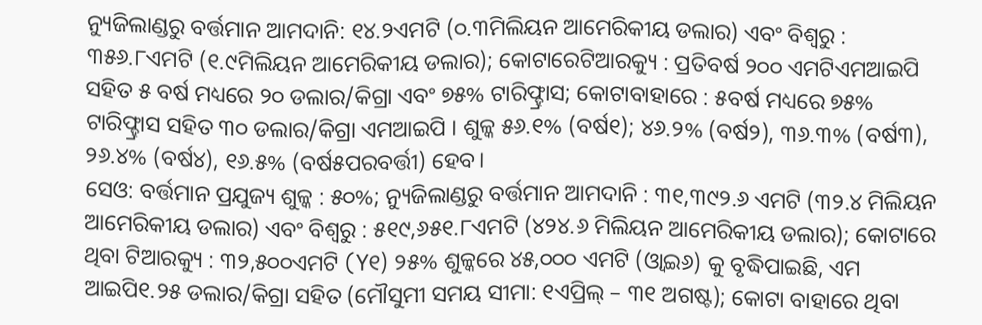ନ୍ୟୁଜିଲାଣ୍ଡରୁ ବର୍ତ୍ତମାନ ଆମଦାନି: ୧୪.୨ଏମଟି (୦.୩ମିଲିୟନ ଆମେରିକୀୟ ଡଲାର) ଏବଂ ବିଶ୍ୱରୁ : ୩୫୬.୮ଏମଟି (୧.୯ମିଲିୟନ ଆମେରିକୀୟ ଡଲାର); କୋଟାରେଟିଆରକ୍ୟୁ : ପ୍ରତିବର୍ଷ ୨୦୦ ଏମଟିଏମଆଇପି ସହିତ ୫ ବର୍ଷ ମଧ୍ୟରେ ୨୦ ଡଲାର/କିଗ୍ରା ଏବଂ ୭୫% ଟାରିଫ୍ହ୍ରାସ; କୋଟାବାହାରେ : ୫ବର୍ଷ ମଧ୍ୟରେ ୭୫% ଟାରିଫ୍ହ୍ରାସ ସହିତ ୩୦ ଡଲାର/କିଗ୍ରା ଏମଆଇପି । ଶୁଳ୍କ ୫୬.୧% (ବର୍ଷ୧); ୪୬.୨% (ବର୍ଷ୨), ୩୬.୩% (ବର୍ଷ୩), ୨୬.୪% (ବର୍ଷ୪), ୧୬.୫% (ବର୍ଷ୫ପରବର୍ତ୍ତୀ) ହେବ।
ସେଓ: ବର୍ତ୍ତମାନ ପ୍ରଯୁଜ୍ୟ ଶୁଳ୍କ : ୫୦%; ନ୍ୟୁଜିଲାଣ୍ଡରୁ ବର୍ତ୍ତମାନ ଆମଦାନି : ୩୧,୩୯୨.୬ ଏମଟି (୩୨.୪ ମିଲିୟନ ଆମେରିକୀୟ ଡଲାର) ଏବଂ ବିଶ୍ୱରୁ : ୫୧୯,୬୫୧.୮ଏମଟି (୪୨୪.୬ ମିଲିୟନ ଆମେରିକୀୟ ଡଲାର); କୋଟାରେ ଥିବା ଟିଆରକ୍ୟୁ : ୩୨,୫୦୦ଏମଟି (Y୧) ୨୫% ଶୁଳ୍କରେ ୪୫,୦୦୦ ଏମଟି (ଓ୍ବାଇ୬) କୁ ବୃଦ୍ଧିପାଇଛି, ଏମ ଆଇପି୧.୨୫ ଡଲାର/କିଗ୍ରା ସହିତ (ମୌସୁମୀ ସମୟ ସୀମା: ୧ଏପ୍ରିଲ୍ – ୩୧ ଅଗଷ୍ଟ); କୋଟା ବାହାରେ ଥିବା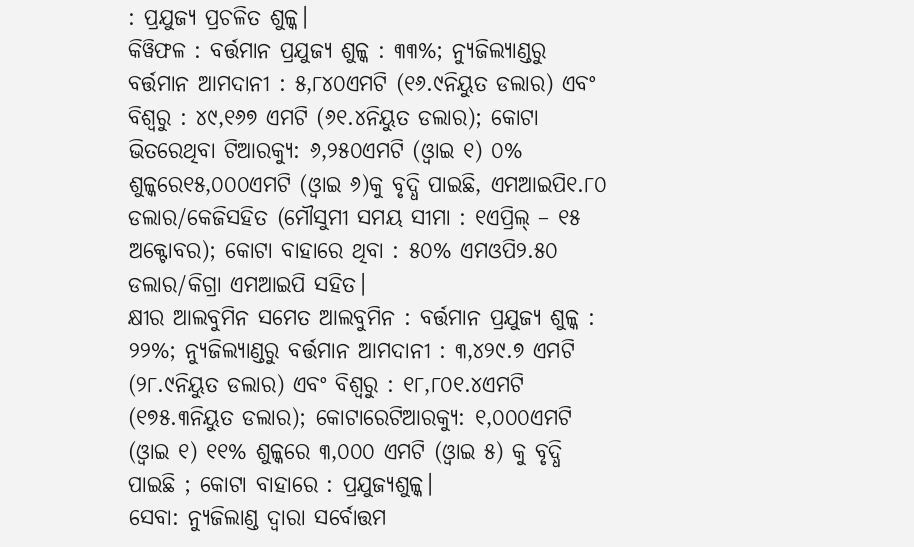: ପ୍ରଯୁଜ୍ୟ ପ୍ରଚଳିତ ଶୁଳ୍କ।
କିୱିଫଳ : ବର୍ତ୍ତମାନ ପ୍ରଯୁଜ୍ୟ ଶୁଳ୍କ : ୩୩%; ନ୍ୟୁଜିଲ୍ୟାଣ୍ଡରୁ ବର୍ତ୍ତମାନ ଆମଦାନୀ : ୫,୮୪୦ଏମଟି (୧୬.୯ନିୟୁତ ଡଲାର) ଏବଂ ବିଶ୍ୱରୁ : ୪୯,୧୬୭ ଏମଟି (୬୧.୪ନିୟୁତ ଡଲାର); କୋଟା ଭିତରେଥିବା ଟିଆରକ୍ୟୁ: ୬,୨୫୦ଏମଟି (ଓ୍ବାଇ ୧) ୦% ଶୁଳ୍କରେ୧୫,୦୦୦ଏମଟି (ଓ୍ବାଇ ୬)କୁ ବୃଦ୍ଧି ପାଇଛି, ଏମଆଇପି୧.୮୦ ଡଲାର/କେଜିସହିତ (ମୌସୁମୀ ସମୟ ସୀମା : ୧ଏପ୍ରିଲ୍ – ୧୫ ଅକ୍ଟୋବର); କୋଟା ବାହାରେ ଥିବା : ୫୦% ଏମଓପି୨.୫୦ ଡଲାର/କିଗ୍ରା ଏମଆଇପି ସହିତ।
କ୍ଷୀର ଆଲବୁମିନ ସମେତ ଆଲବୁମିନ : ବର୍ତ୍ତମାନ ପ୍ରଯୁଜ୍ୟ ଶୁଳ୍କ : ୨୨%; ନ୍ୟୁଜିଲ୍ୟାଣ୍ଡରୁ ବର୍ତ୍ତମାନ ଆମଦାନୀ : ୩,୪୨୯.୭ ଏମଟି (୨୮.୯ନିୟୁତ ଡଲାର) ଏବଂ ବିଶ୍ୱରୁ : ୧୮,୮୦୧.୪ଏମଟି (୧୭୫.୩ନିୟୁତ ଡଲାର); କୋଟାରେଟିଆରକ୍ୟୁ: ୧,୦୦୦ଏମଟି (ଓ୍ବାଇ ୧) ୧୧% ଶୁଳ୍କରେ ୩,୦୦୦ ଏମଟି (ଓ୍ବାଇ ୫) କୁ ବୃଦ୍ଧି ପାଇଛି ; କୋଟା ବାହାରେ : ପ୍ରଯୁଜ୍ୟଶୁଳ୍କ।
ସେବା: ନ୍ୟୁଜିଲାଣ୍ଡ ଦ୍ୱାରା ସର୍ବୋତ୍ତମ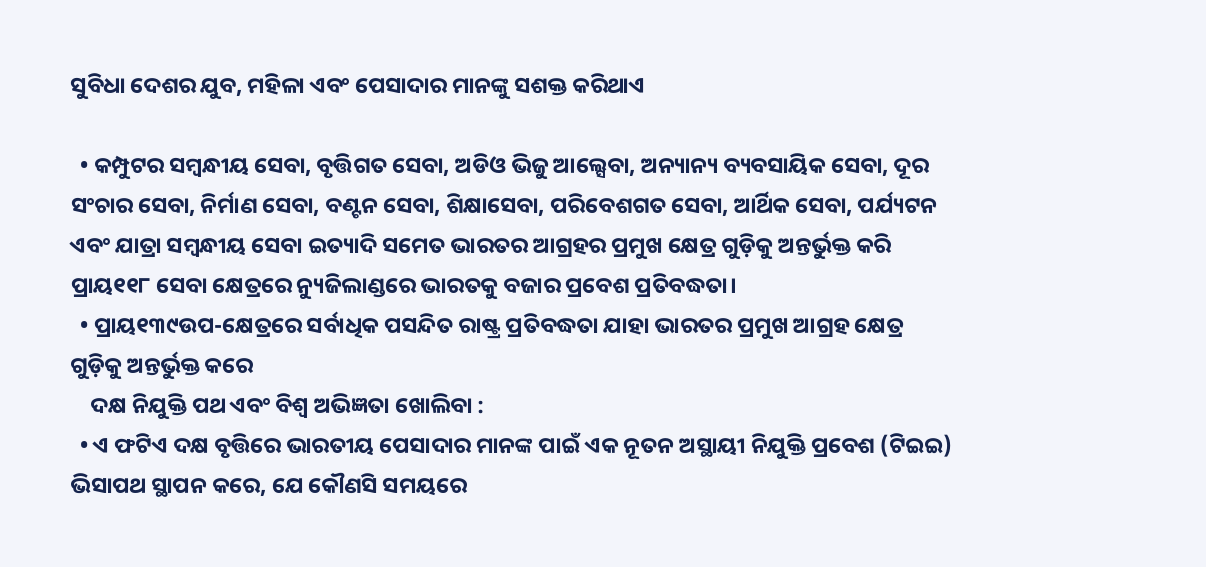ସୁବିଧା ଦେଶର ଯୁବ, ମହିଳା ଏବଂ ପେସାଦାର ମାନଙ୍କୁ ସଶକ୍ତ କରିଥାଏ

  • କମ୍ପୁଟର ସମ୍ବନ୍ଧୀୟ ସେବା, ବୃତ୍ତିଗତ ସେବା, ଅଡିଓ ଭିଜୁ ଆଲ୍ସେବା, ଅନ୍ୟାନ୍ୟ ବ୍ୟବସାୟିକ ସେବା, ଦୂର ସଂଚାର ସେବା, ନିର୍ମାଣ ସେବା, ବଣ୍ଟନ ସେବା, ଶିକ୍ଷାସେବା, ପରିବେଶଗତ ସେବା, ଆର୍ଥିକ ସେବା, ପର୍ଯ୍ୟଟନ ଏବଂ ଯାତ୍ରା ସମ୍ବନ୍ଧୀୟ ସେବା ଇତ୍ୟାଦି ସମେତ ଭାରତର ଆଗ୍ରହର ପ୍ରମୁଖ କ୍ଷେତ୍ର ଗୁଡ଼ିକୁ ଅନ୍ତର୍ଭୁକ୍ତ କରି ପ୍ରାୟ୧୧୮ ସେବା କ୍ଷେତ୍ରରେ ନ୍ୟୁଜିଲାଣ୍ଡରେ ଭାରତକୁ ବଜାର ପ୍ରବେଶ ପ୍ରତିବଦ୍ଧତା।
  • ପ୍ରାୟ୧୩୯ଉପ-କ୍ଷେତ୍ରରେ ସର୍ବାଧିକ ପସନ୍ଦିତ ରାଷ୍ଟ୍ର ପ୍ରତିବଦ୍ଧତା ଯାହା ଭାରତର ପ୍ରମୁଖ ଆଗ୍ରହ କ୍ଷେତ୍ର ଗୁଡ଼ିକୁ ଅନ୍ତର୍ଭୁକ୍ତ କରେ
    ଦକ୍ଷ ନିଯୁକ୍ତି ପଥ ଏବଂ ବିଶ୍ୱ ଅଭିଜ୍ଞତା ଖୋଲିବା :
  • ଏ ଫଟିଏ ଦକ୍ଷ ବୃତ୍ତିରେ ଭାରତୀୟ ପେସାଦାର ମାନଙ୍କ ପାଇଁ ଏକ ନୂତନ ଅସ୍ଥାୟୀ ନିଯୁକ୍ତି ପ୍ରବେଶ (ଟିଇଇ) ଭିସାପଥ ସ୍ଥାପନ କରେ, ଯେ କୌଣସି ସମୟରେ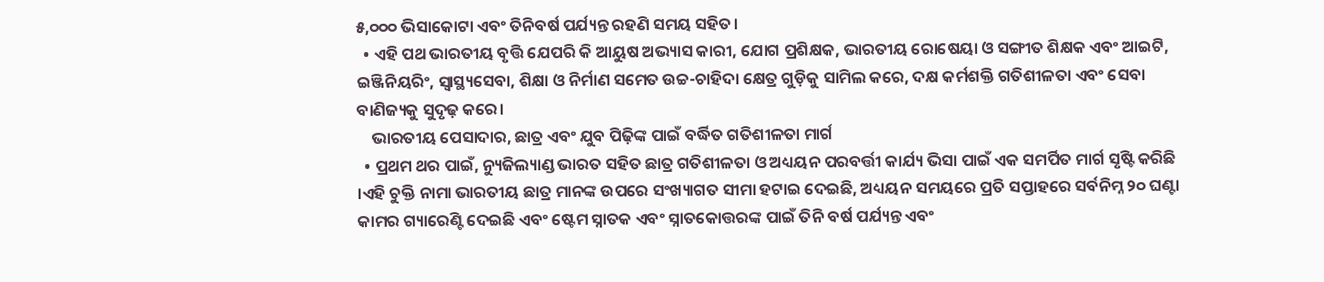୫,୦୦୦ ଭିସାକୋଟା ଏବଂ ତିନିବର୍ଷ ପର୍ଯ୍ୟନ୍ତ ରହଣି ସମୟ ସହିତ।
  • ଏହି ପଥ ଭାରତୀୟ ବୃତ୍ତି ଯେପରି କି ଆୟୁଷ ଅଭ୍ୟାସ କାରୀ, ଯୋଗ ପ୍ରଶିକ୍ଷକ, ଭାରତୀୟ ରୋଷେୟା ଓ ସଙ୍ଗୀତ ଶିକ୍ଷକ ଏବଂ ଆଇଟି, ଇଞ୍ଜିନିୟରିଂ, ସ୍ୱାସ୍ଥ୍ୟସେବା, ଶିକ୍ଷା ଓ ନିର୍ମାଣ ସମେତ ଉଚ୍ଚ-ଚାହିଦା କ୍ଷେତ୍ର ଗୁଡ଼ିକୁ ସାମିଲ କରେ, ଦକ୍ଷ କର୍ମଶକ୍ତି ଗତିଶୀଳତା ଏବଂ ସେବା ବାଣିଜ୍ୟକୁ ସୁଦୃଢ଼ କରେ।
    ଭାରତୀୟ ପେସାଦାର, ଛାତ୍ର ଏବଂ ଯୁବ ପିଢ଼ିଙ୍କ ପାଇଁ ବର୍ଦ୍ଧିତ ଗତିଶୀଳତା ମାର୍ଗ
  • ପ୍ରଥମ ଥର ପାଇଁ, ନ୍ୟୁଜିଲ୍ୟାଣ୍ଡ ଭାରତ ସହିତ ଛାତ୍ର ଗତିଶୀଳତା ଓ ଅଧ୍ୟୟନ ପରବର୍ତ୍ତୀ କାର୍ଯ୍ୟ ଭିସା ପାଇଁ ଏକ ସମର୍ପିତ ମାର୍ଗ ସୃଷ୍ଟି କରିଛି ।ଏହି ଚୁକ୍ତି ନାମା ଭାରତୀୟ ଛାତ୍ର ମାନଙ୍କ ଉପରେ ସଂଖ୍ୟାଗତ ସୀମା ହଟାଇ ଦେଇଛି, ଅଧ୍ୟୟନ ସମୟରେ ପ୍ରତି ସପ୍ତାହରେ ସର୍ବନିମ୍ନ ୨୦ ଘଣ୍ଟା କାମର ଗ୍ୟାରେଣ୍ଟି ଦେଇଛି ଏବଂ ଷ୍ଟେମ ସ୍ନାତକ ଏବଂ ସ୍ନାତକୋତ୍ତରଙ୍କ ପାଇଁ ତିନି ବର୍ଷ ପର୍ଯ୍ୟନ୍ତ ଏବଂ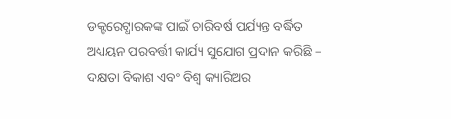ଡକ୍ଟରେଟ୍ଧାରକଙ୍କ ପାଇଁ ଚାରିବର୍ଷ ପର୍ଯ୍ୟନ୍ତ ବର୍ଦ୍ଧିତ ଅଧ୍ୟୟନ ପରବର୍ତ୍ତୀ କାର୍ଯ୍ୟ ସୁଯୋଗ ପ୍ରଦାନ କରିଛି – ଦକ୍ଷତା ବିକାଶ ଏବଂ ବିଶ୍ୱ କ୍ୟାରିଅର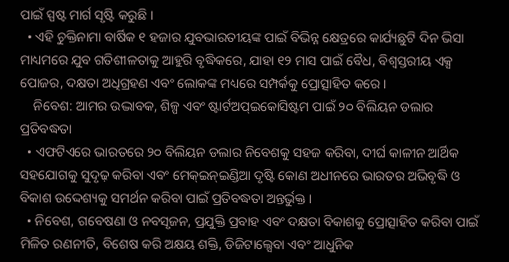ପାଇଁ ସ୍ପଷ୍ଟ ମାର୍ଗ ସୃଷ୍ଟି କରୁଛି ।
  • ଏହି ଚୁକ୍ତିନାମା ବାର୍ଷିକ ୧ ହଜାର ଯୁବଭାରତୀୟଙ୍କ ପାଇଁ ବିଭିନ୍ନ କ୍ଷେତ୍ରରେ କାର୍ଯ୍ୟଛୁଟି ଦିନ ଭିସା ମାଧ୍ୟମରେ ଯୁବ ଗତିଶୀଳତାକୁ ଆହୁରି ବୃଦ୍ଧିକରେ, ଯାହା ୧୨ ମାସ ପାଇଁ ବୈଧ, ବିଶ୍ୱସ୍ତରୀୟ ଏକ୍ସ ପୋଜର, ଦକ୍ଷତା ଅଧିଗ୍ରହଣ ଏବଂ ଲୋକଙ୍କ ମଧ୍ୟରେ ସମ୍ପର୍କକୁ ପ୍ରୋତ୍ସାହିତ କରେ ।
    ନିବେଶ: ଆମର ଉଦ୍ଭାବକ, ଶିଳ୍ପ ଏବଂ ଷ୍ଟାର୍ଟଅପ୍ଇକୋସିଷ୍ଟମ ପାଇଁ ୨୦ ବିଲିୟନ ଡଲାର ପ୍ରତିବଦ୍ଧତା
  • ଏଫଟିଏରେ ଭାରତରେ ୨୦ ବିଲିୟନ ଡଲାର ନିବେଶକୁ ସହଜ କରିବା, ଦୀର୍ଘ କାଳୀନ ଆର୍ଥିକ ସହଯୋଗକୁ ସୁଦୃଢ଼ କରିବା ଏବଂ ମେକ୍ଇନ୍ଇଣ୍ଡିଆ ଦୃଷ୍ଟି କୋଣ ଅଧୀନରେ ଭାରତର ଅଭିବୃଦ୍ଧି ଓ ବିକାଶ ଉଦ୍ଦେଶ୍ୟକୁ ସମର୍ଥନ କରିବା ପାଇଁ ପ୍ରତିବଦ୍ଧତା ଅନ୍ତର୍ଭୁକ୍ତ ।
  • ନିବେଶ, ଗବେଷଣା ଓ ନବସୃଜନ, ପ୍ରଯୁକ୍ତି ପ୍ରବାହ ଏବଂ ଦକ୍ଷତା ବିକାଶକୁ ପ୍ରୋତ୍ସାହିତ କରିବା ପାଇଁ ମିଳିତ ରଣନୀତି, ବିଶେଷ କରି ଅକ୍ଷୟ ଶକ୍ତି, ଡିଜିଟାଲ୍ସେବା ଏବଂ ଆଧୁନିକ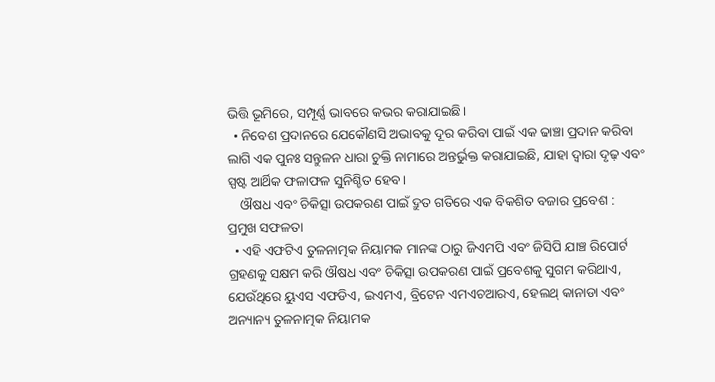ଭିତ୍ତି ଭୂମିରେ, ସମ୍ପୂର୍ଣ୍ଣ ଭାବରେ କଭର କରାଯାଇଛି।
  • ନିବେଶ ପ୍ରଦାନରେ ଯେକୌଣସି ଅଭାବକୁ ଦୂର କରିବା ପାଇଁ ଏକ ଢାଞ୍ଚା ପ୍ରଦାନ କରିବା ଲାଗି ଏକ ପୁନଃ ସନ୍ତୁଳନ ଧାରା ଚୁକ୍ତି ନାମାରେ ଅନ୍ତର୍ଭୁକ୍ତ କରାଯାଇଛି, ଯାହା ଦ୍ଵାରା ଦୃଢ଼ ଏବଂ ସ୍ପଷ୍ଟ ଆର୍ଥିକ ଫଳାଫଳ ସୁନିଶ୍ଚିତ ହେବ।
    ଔଷଧ ଏବଂ ଚିକିତ୍ସା ଉପକରଣ ପାଇଁ ଦ୍ରୁତ ଗତିରେ ଏକ ବିକଶିତ ବଜାର ପ୍ରବେଶ : ପ୍ରମୁଖ ସଫଳତା
  • ଏହି ଏଫଟିଏ ତୁଳନାତ୍ମକ ନିୟାମକ ମାନଙ୍କ ଠାରୁ ଜିଏମପି ଏବଂ ଜିସିପି ଯାଞ୍ଚ ରିପୋର୍ଟ ଗ୍ରହଣକୁ ସକ୍ଷମ କରି ଔଷଧ ଏବଂ ଚିକିତ୍ସା ଉପକରଣ ପାଇଁ ପ୍ରବେଶକୁ ସୁଗମ କରିଥାଏ, ଯେଉଁଥିରେ ୟୁଏସ ଏଫଡିଏ, ଇଏମଏ, ବ୍ରିଟେନ ଏମଏଚଆରଏ, ହେଲଥ୍ କାନାଡା ଏବଂ ଅନ୍ୟାନ୍ୟ ତୁଳନାତ୍ମକ ନିୟାମକ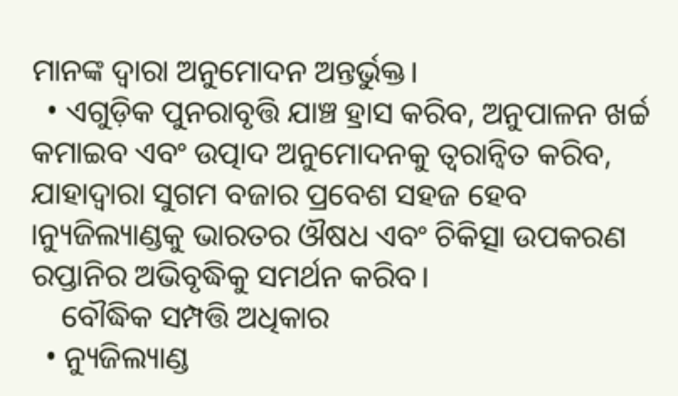ମାନଙ୍କ ଦ୍ୱାରା ଅନୁମୋଦନ ଅନ୍ତର୍ଭୁକ୍ତ।
  • ଏଗୁଡ଼ିକ ପୁନରାବୃତ୍ତି ଯାଞ୍ଚ ହ୍ରାସ କରିବ, ଅନୁପାଳନ ଖର୍ଚ୍ଚ କମାଇବ ଏବଂ ଉତ୍ପାଦ ଅନୁମୋଦନକୁ ତ୍ୱରାନ୍ୱିତ କରିବ, ଯାହାଦ୍ଵାରା ସୁଗମ ବଜାର ପ୍ରବେଶ ସହଜ ହେବ ।ନ୍ୟୁଜିଲ୍ୟାଣ୍ଡକୁ ଭାରତର ଔଷଧ ଏବଂ ଚିକିତ୍ସା ଉପକରଣ ରପ୍ତାନିର ଅଭିବୃଦ୍ଧିକୁ ସମର୍ଥନ କରିବ।
    ବୌଦ୍ଧିକ ସମ୍ପତ୍ତି ଅଧିକାର
  • ନ୍ୟୁଜିଲ୍ୟାଣ୍ଡ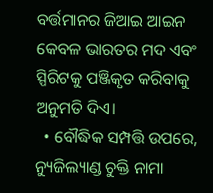ବର୍ତ୍ତମାନର ଜିଆଇ ଆଇନ କେବଳ ଭାରତର ମଦ ଏବଂ ସ୍ପିରିଟକୁ ପଞ୍ଜିକୃତ କରିବାକୁ ଅନୁମତି ଦିଏ।
  • ବୌଦ୍ଧିକ ସମ୍ପତ୍ତି ଉପରେ, ନ୍ୟୁଜିଲ୍ୟାଣ୍ଡ ଚୁକ୍ତି ନାମା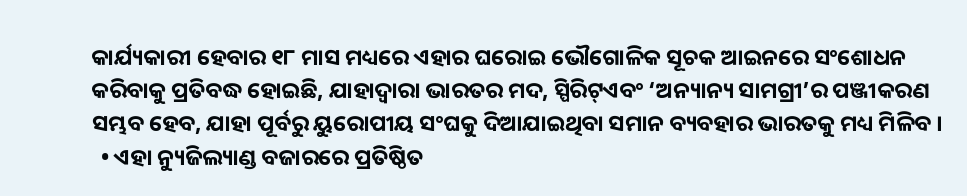କାର୍ଯ୍ୟକାରୀ ହେବାର ୧୮ ମାସ ମଧ୍ୟରେ ଏହାର ଘରୋଇ ଭୌଗୋଳିକ ସୂଚକ ଆଇନରେ ସଂଶୋଧନ କରିବାକୁ ପ୍ରତିବଦ୍ଧ ହୋଇଛି, ଯାହାଦ୍ୱାରା ଭାରତର ମଦ, ସ୍ପିରିଟ୍ଏବଂ ‘ଅନ୍ୟାନ୍ୟ ସାମଗ୍ରୀ’ର ପଞ୍ଜୀକରଣ ସମ୍ଭବ ହେବ, ଯାହା ପୂର୍ବରୁ ୟୁରୋପୀୟ ସଂଘକୁ ଦିଆଯାଇଥିବା ସମାନ ବ୍ୟବହାର ଭାରତକୁ ମଧ୍ୟ ମିଳିବ ।
  • ଏହା ନ୍ୟୁଜିଲ୍ୟାଣ୍ଡ ବଜାରରେ ପ୍ରତିଷ୍ଠିତ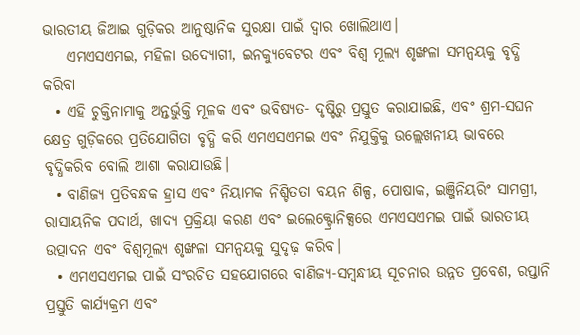ଭାରତୀୟ ଜିଆଇ ଗୁଡ଼ିକର ଆନୁଷ୍ଠାନିକ ସୁରକ୍ଷା ପାଇଁ ଦ୍ୱାର ଖୋଲିଥାଏ।
    ଏମଏସଏମଇ, ମହିଳା ଉଦ୍ୟୋଗୀ, ଇନକ୍ୟୁବେଟର ଏବଂ ବିଶ୍ୱ ମୂଲ୍ୟ ଶୃଙ୍ଖଳା ସମନ୍ୱୟକୁ ବୃଦ୍ଧି କରିବା
  • ଏହି ଚୁକ୍ତିନାମାକୁ ଅନ୍ତର୍ଭୁକ୍ତି ମୂଳକ ଏବଂ ଭବିଷ୍ୟତ- ଦୃଷ୍ଟିରୁ ପ୍ରସ୍ତୁତ କରାଯାଇଛି, ଏବଂ ଶ୍ରମ-ସଘନ କ୍ଷେତ୍ର ଗୁଡ଼ିକରେ ପ୍ରତିଯୋଗିତା ବୃଦ୍ଧି କରି ଏମଏସଏମଇ ଏବଂ ନିଯୁକ୍ତିକୁ ଉଲ୍ଲେଖନୀୟ ଭାବରେ ବୃଦ୍ଧିକରିବ ବୋଲି ଆଶା କରାଯାଉଛି।
  • ବାଣିଜ୍ୟ ପ୍ରତିବନ୍ଧକ ହ୍ରାସ ଏବଂ ନିୟାମକ ନିଶ୍ଚିତତା ବୟନ ଶିଳ୍ପ, ପୋଷାକ, ଇଞ୍ଜିନିୟରିଂ ସାମଗ୍ରୀ, ରାସାୟନିକ ପଦାର୍ଥ, ଖାଦ୍ୟ ପ୍ରକ୍ରିୟା କରଣ ଏବଂ ଇଲେକ୍ଟ୍ରୋନିକ୍ସରେ ଏମଏସଏମଇ ପାଇଁ ଭାରତୀୟ ଉତ୍ପାଦନ ଏବଂ ବିଶ୍ୱମୂଲ୍ୟ ଶୃଙ୍ଖଳା ସମନ୍ୱୟକୁ ସୁଦୃଢ଼ କରିବ।
  • ଏମଏସଏମଇ ପାଇଁ ସଂରଚିତ ସହଯୋଗରେ ବାଣିଜ୍ୟ-ସମ୍ବନ୍ଧୀୟ ସୂଚନାର ଉନ୍ନତ ପ୍ରବେଶ, ରପ୍ତାନି ପ୍ରସ୍ତୁତି କାର୍ଯ୍ୟକ୍ରମ ଏବଂ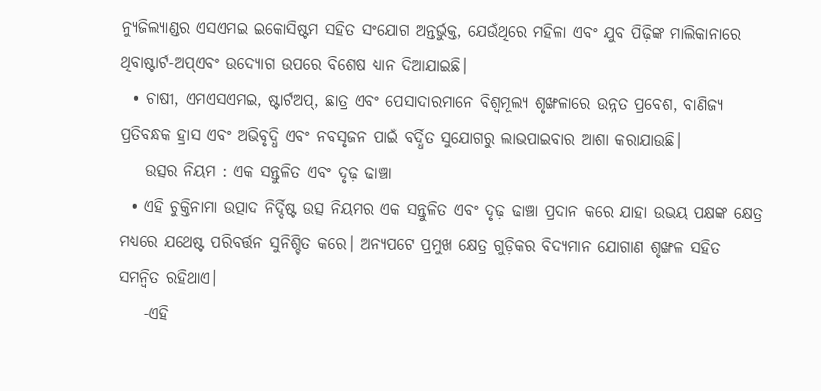ନ୍ୟୁଜିଲ୍ୟାଣ୍ଡର ଏସଏମଇ ଇକୋସିଷ୍ଟମ ସହିତ ସଂଯୋଗ ଅନ୍ତର୍ଭୁକ୍ତ, ଯେଉଁଥିରେ ମହିଳା ଏବଂ ଯୁବ ପିଢ଼ିଙ୍କ ମାଲିକାନାରେ ଥିବାଷ୍ଟାର୍ଟ-ଅପ୍ଏବଂ ଉଦ୍ୟୋଗ ଉପରେ ବିଶେଷ ଧ୍ୟାନ ଦିଆଯାଇଛି।
  • ଚାଷୀ, ଏମଏସଏମଇ, ଷ୍ଟାର୍ଟଅପ୍, ଛାତ୍ର ଏବଂ ପେସାଦାରମାନେ ବିଶ୍ୱମୂଲ୍ୟ ଶୃଙ୍ଖଳାରେ ଉନ୍ନତ ପ୍ରବେଶ, ବାଣିଜ୍ୟ ପ୍ରତିବନ୍ଧକ ହ୍ରାସ ଏବଂ ଅଭିବୃଦ୍ଧି ଏବଂ ନବସୃଜନ ପାଇଁ ବର୍ଦ୍ଧିତ ସୁଯୋଗରୁ ଲାଭପାଇବାର ଆଶା କରାଯାଉଛି।
    ଉତ୍ସର ନିୟମ : ଏକ ସନ୍ତୁଳିତ ଏବଂ ଦୃଢ଼ ଢାଞ୍ଚା
  • ଏହି ଚୁକ୍ତିନାମା ଉତ୍ପାଦ ନିର୍ଦ୍ଦିଷ୍ଟ ଉତ୍ସ ନିୟମର ଏକ ସନ୍ତୁଳିତ ଏବଂ ଦୃଢ଼ ଢାଞ୍ଚା ପ୍ରଦାନ କରେ ଯାହା ଉଭୟ ପକ୍ଷଙ୍କ କ୍ଷେତ୍ର ମଧ୍ୟରେ ଯଥେଷ୍ଟ ପରିବର୍ତ୍ତନ ସୁନିଶ୍ଚିତ କରେ। ଅନ୍ୟପଟେ ପ୍ରମୁଖ କ୍ଷେତ୍ର ଗୁଡ଼ିକର ବିଦ୍ୟମାନ ଯୋଗାଣ ଶୃଙ୍ଖଳ ସହିତ ସମନ୍ୱିତ ରହିଥାଏ।
    -ଏହି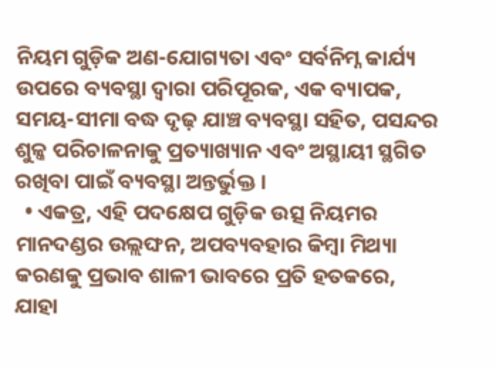ନିୟମ ଗୁଡ଼ିକ ଅଣ-ଯୋଗ୍ୟତା ଏବଂ ସର୍ବନିମ୍ନ କାର୍ଯ୍ୟ ଉପରେ ବ୍ୟବସ୍ଥା ଦ୍ୱାରା ପରିପୂରକ, ଏକ ବ୍ୟାପକ, ସମୟ-ସୀମା ବଦ୍ଧ ଦୃଢ଼ ଯାଞ୍ଚ ବ୍ୟବସ୍ଥା ସହିତ, ପସନ୍ଦର ଶୁଳ୍କ ପରିଚାଳନାକୁ ପ୍ରତ୍ୟାଖ୍ୟାନ ଏବଂ ଅସ୍ଥାୟୀ ସ୍ଥଗିତ ରଖିବା ପାଇଁ ବ୍ୟବସ୍ଥା ଅନ୍ତର୍ଭୁକ୍ତ ।
  • ଏକତ୍ର, ଏହି ପଦକ୍ଷେପ ଗୁଡ଼ିକ ଉତ୍ସ ନିୟମର ମାନଦଣ୍ଡର ଉଲ୍ଲଙ୍ଘନ, ଅପବ୍ୟବହାର କିମ୍ବା ମିଥ୍ୟା କରଣକୁ ପ୍ରଭାବ ଶାଳୀ ଭାବରେ ପ୍ରତି ହତକରେ, ଯାହା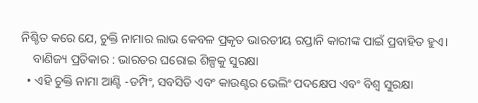ନିଶ୍ଚିତ କରେ ଯେ, ଚୁକ୍ତି ନାମାର ଲାଭ କେବଳ ପ୍ରକୃତ ଭାରତୀୟ ରପ୍ତାନି କାରୀଙ୍କ ପାଇଁ ପ୍ରବାହିତ ହୁଏ।
    ବାଣିଜ୍ୟ ପ୍ରତିକାର : ଭାରତର ଘରୋଇ ଶିଳ୍ପକୁ ସୁରକ୍ଷା
  • ଏହି ଚୁକ୍ତି ନାମା ଆଣ୍ଟି -ଡମ୍ପିଂ, ସବସିଡି ଏବଂ କାଉଣ୍ଟର ଭେଲିଂ ପଦକ୍ଷେପ ଏବଂ ବିଶ୍ୱ ସୁରକ୍ଷା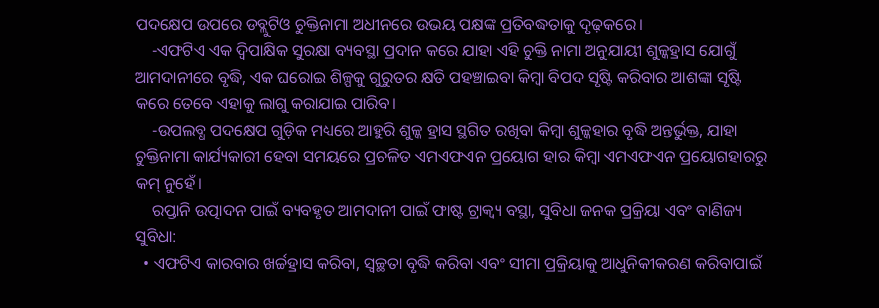ପଦକ୍ଷେପ ଉପରେ ଡବ୍ଲୁଟିଓ ଚୁକ୍ତିନାମା ଅଧୀନରେ ଉଭୟ ପକ୍ଷଙ୍କ ପ୍ରତିବଦ୍ଧତାକୁ ଦୃଢ଼କରେ।
    -ଏଫଟିଏ ଏକ ଦ୍ୱିପାକ୍ଷିକ ସୁରକ୍ଷା ବ୍ୟବସ୍ଥା ପ୍ରଦାନ କରେ ଯାହା ଏହି ଚୁକ୍ତି ନାମା ଅନୁଯାୟୀ ଶୁଳ୍କହ୍ରାସ ଯୋଗୁଁ ଆମଦାନୀରେ ବୃଦ୍ଧି, ଏକ ଘରୋଇ ଶିଳ୍ପକୁ ଗୁରୁତର କ୍ଷତି ପହଞ୍ଚାଇବା କିମ୍ବା ବିପଦ ସୃଷ୍ଟି କରିବାର ଆଶଙ୍କା ସୃଷ୍ଟି କରେ ତେବେ ଏହାକୁ ଲାଗୁ କରାଯାଇ ପାରିବ।
    -ଉପଲବ୍ଧ ପଦକ୍ଷେପ ଗୁଡ଼ିକ ମଧ୍ୟରେ ଆହୁରି ଶୁଳ୍କ ହ୍ରାସ ସ୍ଥଗିତ ରଖିବା କିମ୍ବା ଶୁଳ୍କହାର ବୃଦ୍ଧି ଅନ୍ତର୍ଭୁକ୍ତ, ଯାହା ଚୁକ୍ତିନାମା କାର୍ଯ୍ୟକାରୀ ହେବା ସମୟରେ ପ୍ରଚଳିତ ଏମଏଫଏନ ପ୍ରୟୋଗ ହାର କିମ୍ବା ଏମଏଫଏନ ପ୍ରୟୋଗହାରରୁ କମ୍ ନୁହେଁ।
    ରପ୍ତାନି ଉତ୍ପାଦନ ପାଇଁ ବ୍ୟବହୃତ ଆମଦାନୀ ପାଇଁ ଫାଷ୍ଟ ଟ୍ରାକ୍ବ୍ୟ ବସ୍ଥା, ସୁବିଧା ଜନକ ପ୍ରକ୍ରିୟା ଏବଂ ବାଣିଜ୍ୟ ସୁବିଧା:
  • ଏଫଟିଏ କାରବାର ଖର୍ଚ୍ଚହ୍ରାସ କରିବା, ସ୍ୱଚ୍ଛତା ବୃଦ୍ଧି କରିବା ଏବଂ ସୀମା ପ୍ରକ୍ରିୟାକୁ ଆଧୁନିକୀକରଣ କରିବାପାଇଁ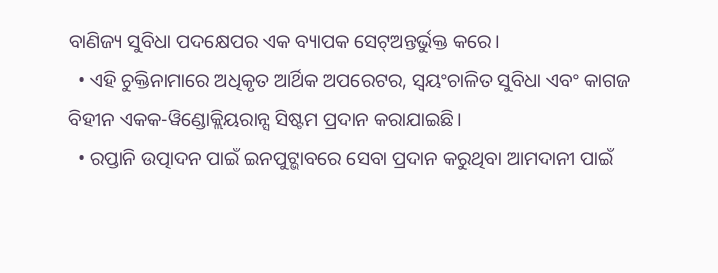ବାଣିଜ୍ୟ ସୁବିଧା ପଦକ୍ଷେପର ଏକ ବ୍ୟାପକ ସେଟ୍ଅନ୍ତର୍ଭୁକ୍ତ କରେ।
  • ଏହି ଚୁକ୍ତିନାମାରେ ଅଧିକୃତ ଆର୍ଥିକ ଅପରେଟର, ସ୍ୱୟଂଚାଳିତ ସୁବିଧା ଏବଂ କାଗଜ ବିହୀନ ଏକକ-ୱିଣ୍ଡୋକ୍ଲିୟରାନ୍ସ ସିଷ୍ଟମ ପ୍ରଦାନ କରାଯାଇଛି।
  • ରପ୍ତାନି ଉତ୍ପାଦନ ପାଇଁ ଇନପୁଟ୍ଭାବରେ ସେବା ପ୍ରଦାନ କରୁଥିବା ଆମଦାନୀ ପାଇଁ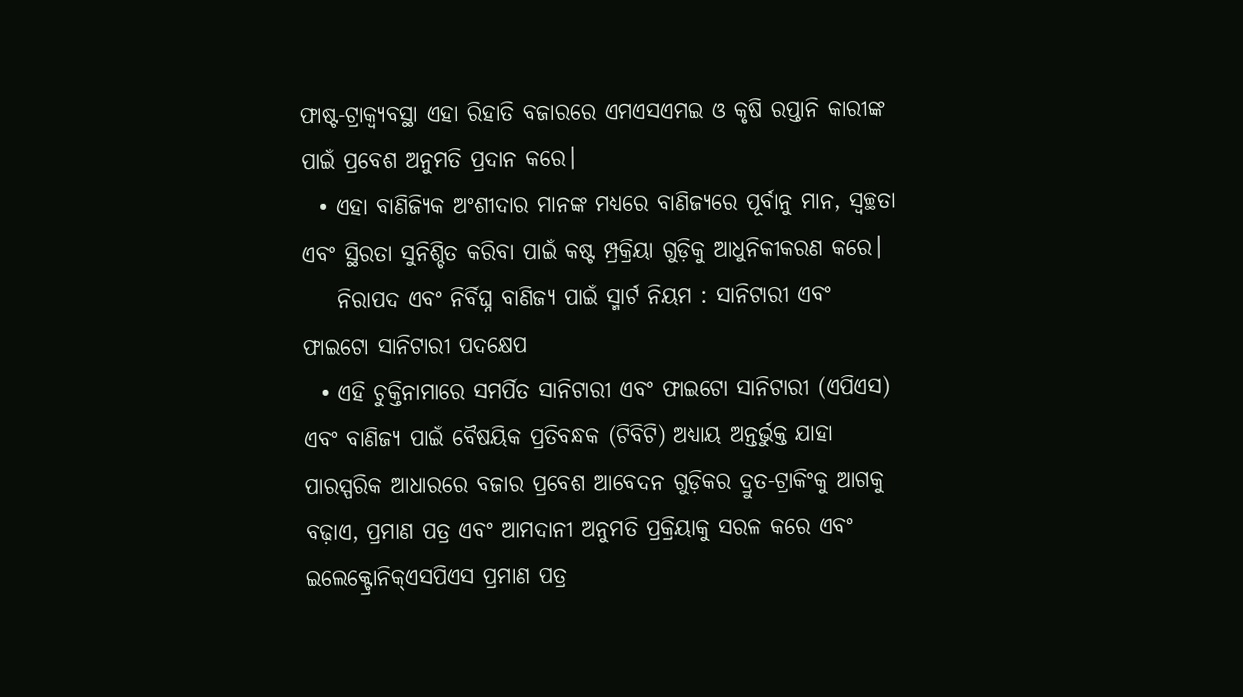ଫାଷ୍ଟ-ଟ୍ରାକ୍ବ୍ୟବସ୍ଥା ଏହା ରିହାତି ବଜାରରେ ଏମଏସଏମଇ ଓ କୃଷି ରପ୍ତାନି କାରୀଙ୍କ ପାଇଁ ପ୍ରବେଶ ଅନୁମତି ପ୍ରଦାନ କରେ।
  • ଏହା ବାଣିଜ୍ୟିକ ଅଂଶୀଦାର ମାନଙ୍କ ମଧ୍ୟରେ ବାଣିଜ୍ୟରେ ପୂର୍ବାନୁ ମାନ, ସ୍ୱଚ୍ଛତା ଏବଂ ସ୍ଥିରତା ସୁନିଶ୍ଚିତ କରିବା ପାଇଁ କଷ୍ଟ ମ୍ପ୍ରକ୍ରିୟା ଗୁଡ଼ିକୁ ଆଧୁନିକୀକରଣ କରେ।
    ନିରାପଦ ଏବଂ ନିର୍ବିଘ୍ନ ବାଣିଜ୍ୟ ପାଇଁ ସ୍ମାର୍ଟ ନିୟମ : ସାନିଟାରୀ ଏବଂ ଫାଇଟୋ ସାନିଟାରୀ ପଦକ୍ଷେପ
  • ଏହି ଚୁକ୍ତିନାମାରେ ସମର୍ପିତ ସାନିଟାରୀ ଏବଂ ଫାଇଟୋ ସାନିଟାରୀ (ଏପିଏସ) ଏବଂ ବାଣିଜ୍ୟ ପାଇଁ ବୈଷୟିକ ପ୍ରତିବନ୍ଧକ (ଟିବିଟି) ଅଧ୍ୟାୟ ଅନ୍ତର୍ଭୁକ୍ତ ଯାହା ପାରସ୍ପରିକ ଆଧାରରେ ବଜାର ପ୍ରବେଶ ଆବେଦନ ଗୁଡ଼ିକର ଦ୍ରୁତ-ଟ୍ରାକିଂକୁ ଆଗକୁ ବଢ଼ାଏ, ପ୍ରମାଣ ପତ୍ର ଏବଂ ଆମଦାନୀ ଅନୁମତି ପ୍ରକ୍ରିୟାକୁ ସରଳ କରେ ଏବଂ ଇଲେକ୍ଟ୍ରୋନିକ୍ଏସପିଏସ ପ୍ରମାଣ ପତ୍ର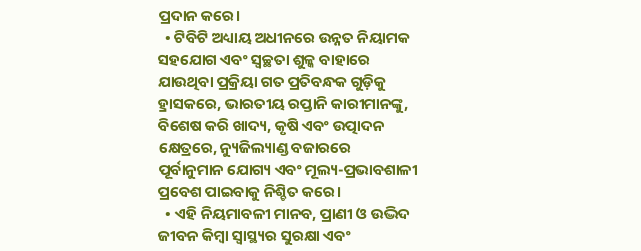ପ୍ରଦାନ କରେ।
  • ଟିବିଟି ଅଧ୍ୟାୟ ଅଧୀନରେ ଉନ୍ନତ ନିୟାମକ ସହଯୋଗ ଏବଂ ସ୍ୱଚ୍ଛତା ଶୁଳ୍କ ବାହାରେ ଯାଉଥିବା ପ୍ରକ୍ରିୟା ଗତ ପ୍ରତିବନ୍ଧକ ଗୁଡ଼ିକୁ ହ୍ରାସକରେ, ଭାରତୀୟ ରପ୍ତାନି କାରୀମାନଙ୍କୁ, ବିଶେଷ କରି ଖାଦ୍ୟ, କୃଷି ଏବଂ ଉତ୍ପାଦନ କ୍ଷେତ୍ରରେ, ନ୍ୟୁଜିଲ୍ୟାଣ୍ଡ ବଜାରରେ ପୂର୍ବାନୁମାନ ଯୋଗ୍ୟ ଏବଂ ମୂଲ୍ୟ-ପ୍ରଭାବଶାଳୀ ପ୍ରବେଶ ପାଇବାକୁ ନିଶ୍ଚିତ କରେ।
  • ଏହି ନିୟମାବଳୀ ମାନବ, ପ୍ରାଣୀ ଓ ଉଦ୍ଭିଦ ଜୀବନ କିମ୍ବା ସ୍ୱାସ୍ଥ୍ୟର ସୁରକ୍ଷା ଏବଂ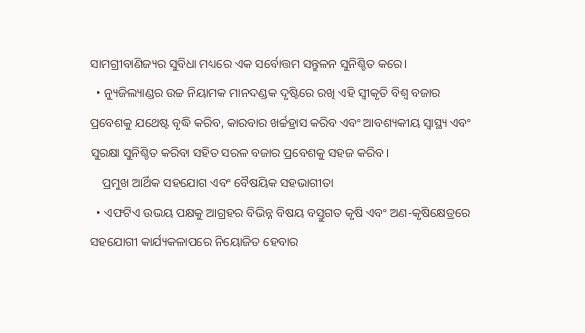ସାମଗ୍ରୀବାଣିଜ୍ୟର ସୁବିଧା ମଧ୍ୟରେ ଏକ ସର୍ବୋତ୍ତମ ସନ୍ତୁଳନ ସୁନିଶ୍ଚିତ କରେ।
  • ନ୍ୟୁଜିଲ୍ୟାଣ୍ଡର ଉଚ୍ଚ ନିୟାମକ ମାନଦଣ୍ଡକ ଦୃଷ୍ଟିରେ ରଖି ଏହି ସ୍ୱୀକୃତି ବିଶ୍ୱ ବଜାର ପ୍ରବେଶକୁ ଯଥେଷ୍ଟ ବୃଦ୍ଧି କରିବ, କାରବାର ଖର୍ଚ୍ଚହ୍ରାସ କରିବ ଏବଂ ଆବଶ୍ୟକୀୟ ସ୍ୱାସ୍ଥ୍ୟ ଏବଂ ସୁରକ୍ଷା ସୁନିଶ୍ଚିତ କରିବା ସହିତ ସରଳ ବଜାର ପ୍ରବେଶକୁ ସହଜ କରିବ।
    ପ୍ରମୁଖ ଆର୍ଥିକ ସହଯୋଗ ଏବଂ ବୈଷୟିକ ସହଭାଗୀତା
  • ଏଫଟିଏ ଉଭୟ ପକ୍ଷକୁ ଆଗ୍ରହର ବିଭିନ୍ନ ବିଷୟ ବସ୍ତୁଗତ କୃଷି ଏବଂ ଅଣ-କୃଷିକ୍ଷେତ୍ରରେ ସହଯୋଗୀ କାର୍ଯ୍ୟକଳାପରେ ନିୟୋଜିତ ହେବାର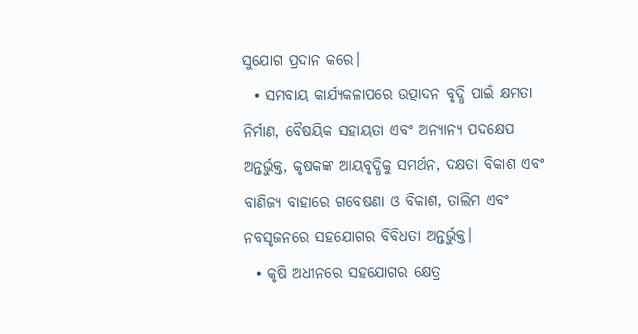ସୁଯୋଗ ପ୍ରଦାନ କରେ।
  • ସମବାୟ କାର୍ଯ୍ୟକଳାପରେ ଉତ୍ପାଦନ ବୃଦ୍ଧି ପାଇଁ କ୍ଷମତା ନିର୍ମାଣ, ବୈଷୟିକ ସହାୟତା ଏବଂ ଅନ୍ୟାନ୍ୟ ପଦକ୍ଷେପ ଅନ୍ତର୍ଭୁକ୍ତ, କୃଷକଙ୍କ ଆୟବୃଦ୍ଧିକୁ ସମର୍ଥନ, ଦକ୍ଷତା ବିକାଶ ଏବଂ ବାଣିଜ୍ୟ ବାହାରେ ଗବେଷଣା ଓ ବିକାଶ, ତାଲିମ ଏବଂ ନବସୃଜନରେ ସହଯୋଗର ବିବିଧତା ଅନ୍ତର୍ଭୁକ୍ତ।
  • କୃଷି ଅଧୀନରେ ସହଯୋଗର କ୍ଷେତ୍ର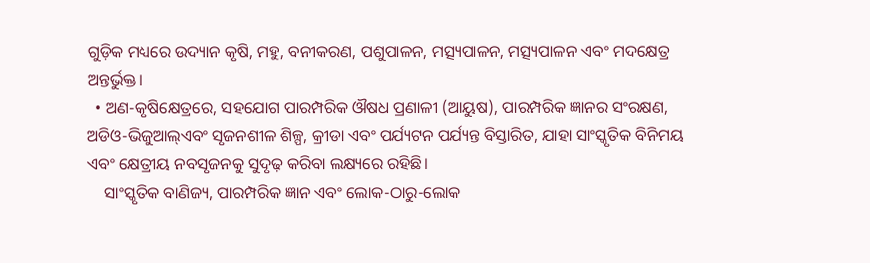ଗୁଡ଼ିକ ମଧ୍ୟରେ ଉଦ୍ୟାନ କୃଷି, ମହୁ, ବନୀକରଣ, ପଶୁପାଳନ, ମତ୍ସ୍ୟପାଳନ, ମତ୍ସ୍ୟପାଳନ ଏବଂ ମଦକ୍ଷେତ୍ର ଅନ୍ତର୍ଭୁକ୍ତ।
  • ଅଣ-କୃଷିକ୍ଷେତ୍ରରେ, ସହଯୋଗ ପାରମ୍ପରିକ ଔଷଧ ପ୍ରଣାଳୀ (ଆୟୁଷ), ପାରମ୍ପରିକ ଜ୍ଞାନର ସଂରକ୍ଷଣ, ଅଡିଓ-ଭିଜୁଆଲ୍ଏବଂ ସୃଜନଶୀଳ ଶିଳ୍ପ, କ୍ରୀଡା ଏବଂ ପର୍ଯ୍ୟଟନ ପର୍ଯ୍ୟନ୍ତ ବିସ୍ତାରିତ, ଯାହା ସାଂସ୍କୃତିକ ବିନିମୟ ଏବଂ କ୍ଷେତ୍ରୀୟ ନବସୃଜନକୁ ସୁଦୃଢ଼ କରିବା ଲକ୍ଷ୍ୟରେ ରହିଛି।
    ସାଂସ୍କୃତିକ ବାଣିଜ୍ୟ, ପାରମ୍ପରିକ ଜ୍ଞାନ ଏବଂ ଲୋକ-ଠାରୁ-ଲୋକ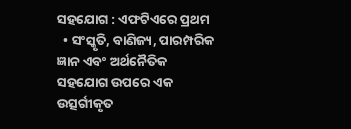ସହଯୋଗ : ଏଫଟିଏରେ ପ୍ରଥମ
  • ସଂସ୍କୃତି, ବାଣିଜ୍ୟ, ପାରମ୍ପରିକ ଜ୍ଞାନ ଏବଂ ଅର୍ଥନୈତିକ ସହଯୋଗ ଉପରେ ଏକ ଉତ୍ସର୍ଗୀକୃତ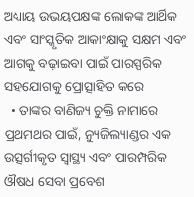ଅଧ୍ୟାୟ ଉଭୟପକ୍ଷଙ୍କ ଲୋକଙ୍କ ଆର୍ଥିକ ଏବଂ ସାଂସ୍କୃତିକ ଆକାଂକ୍ଷାକୁ ସକ୍ଷମ ଏବଂ ଆଗକୁ ବଢ଼ାଇବା ପାଇଁ ପାରସ୍ପରିକ ସହଯୋଗକୁ ପ୍ରୋତ୍ସାହିତ କରେ
  • ତାଙ୍କର ବାଣିଜ୍ୟ ଚୁକ୍ତି ନାମାରେ ପ୍ରଥମଥର ପାଇଁ, ନ୍ୟୁଜିଲ୍ୟାଣ୍ଡର ଏକ ଉତ୍ସର୍ଗୀକୃତ ସ୍ୱାସ୍ଥ୍ୟ ଏବଂ ପାରମ୍ପରିକ ଔଷଧ ସେବା ପ୍ରବେଶ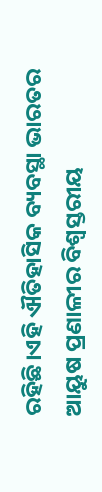ରହିଛି।ଏହି ଐତିହାସିକ ବ୍ୟବସ୍ଥା ଭାରତର ଆୟୁଷ ପ୍ରଣାଳୀର ବିଶ୍ୱସ୍ତରୀୟ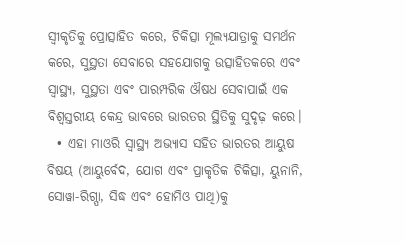ସ୍ୱୀକୃତିକୁ ପ୍ରୋତ୍ସାହିତ କରେ, ଚିକିତ୍ସା ମୂଲ୍ୟଯାତ୍ରାକୁ ସମର୍ଥନ କରେ, ସୁସ୍ଥତା ସେବାରେ ସହଯୋଗକୁ ଉତ୍ସାହିତକରେ ଏବଂ ସ୍ୱାସ୍ଥ୍ୟ, ସୁସ୍ଥତା ଏବଂ ପାରମ୍ପରିକ ଔଷଧ ସେବାପାଇଁ ଏକ ବିଶ୍ୱସ୍ତରୀୟ କେନ୍ଦ୍ର ଭାବରେ ଭାରତର ସ୍ଥିତିକୁ ସୁଦୃଢ଼ କରେ।
  • ଏହା ମାଓରି ସ୍ୱାସ୍ଥ୍ୟ ଅଭ୍ୟାସ ସହିତ ଭାରତର ଆୟୁଷ ବିଷୟ (ଆୟୁର୍ବେଦ, ଯୋଗ ଏବଂ ପ୍ରାକୃତିକ ଚିକିତ୍ସା, ୟୁନାନି, ସୋୱା-ରିଗ୍ପା, ସିଦ୍ଧ ଏବଂ ହୋମିଓ ପାଥି)କୁ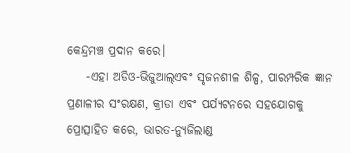କେନ୍ଦ୍ରମଞ୍ଚ ପ୍ରଦାନ କରେ।
    -ଏହା ଅଡିଓ-ଭିଜୁଆଲ୍ଏବଂ ସୃଜନଶୀଳ ଶିଳ୍ପ, ପାରମ୍ପରିକ ଜ୍ଞାନ ପ୍ରଣାଳୀର ସଂରକ୍ଷଣ, କ୍ରୀଡା ଏବଂ ପର୍ଯ୍ୟଟନରେ ସହଯୋଗକୁ ପ୍ରୋତ୍ସାହିତ କରେ, ଭାରତ-ନ୍ୟୁଜିଲାଣ୍ଡ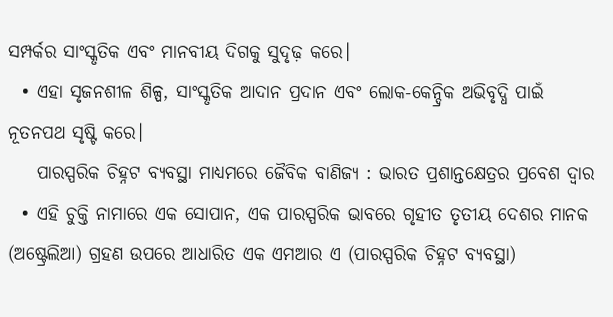ସମ୍ପର୍କର ସାଂସ୍କୃତିକ ଏବଂ ମାନବୀୟ ଦିଗକୁ ସୁଦୃଢ଼ କରେ।
  • ଏହା ସୃଜନଶୀଳ ଶିଳ୍ପ, ସାଂସ୍କୃତିକ ଆଦାନ ପ୍ରଦାନ ଏବଂ ଲୋକ-କେନ୍ଦ୍ରିକ ଅଭିବୃଦ୍ଧି ପାଇଁ ନୂତନପଥ ସୃଷ୍ଟି କରେ।
    ପାରସ୍ପରିକ ଚିହ୍ନଟ ବ୍ୟବସ୍ଥା ମାଧ୍ୟମରେ ଜୈବିକ ବାଣିଜ୍ୟ : ଭାରତ ପ୍ରଶାନ୍ତକ୍ଷେତ୍ରର ପ୍ରବେଶ ଦ୍ୱାର
  • ଏହି ଚୁକ୍ତି ନାମାରେ ଏକ ସୋପାନ, ଏକ ପାରସ୍ପରିକ ଭାବରେ ଗୃହୀତ ତୃତୀୟ ଦେଶର ମାନକ (ଅଷ୍ଟ୍ରେଲିଆ) ଗ୍ରହଣ ଉପରେ ଆଧାରିତ ଏକ ଏମଆର ଏ (ପାରସ୍ପରିକ ଚିହ୍ନଟ ବ୍ୟବସ୍ଥା)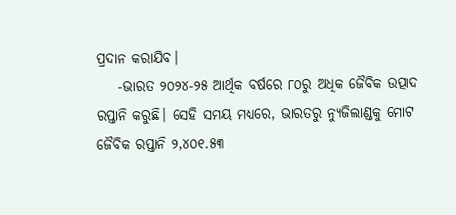ପ୍ରଦାନ କରାଯିବ।
    -ଭାରତ ୨୦୨୪-୨୫ ଆର୍ଥିକ ବର୍ଷରେ ୮୦ରୁ ଅଧିକ ଜୈବିକ ଉତ୍ପାଦ ରପ୍ତାନି କରୁଛି। ସେହି ସମୟ ମଧ୍ୟରେ, ଭାରତରୁ ନ୍ୟୁଜିଲାଣ୍ଡକୁ ମୋଟ ଜୈବିକ ରପ୍ତାନି ୨,୪୦୧.୫୩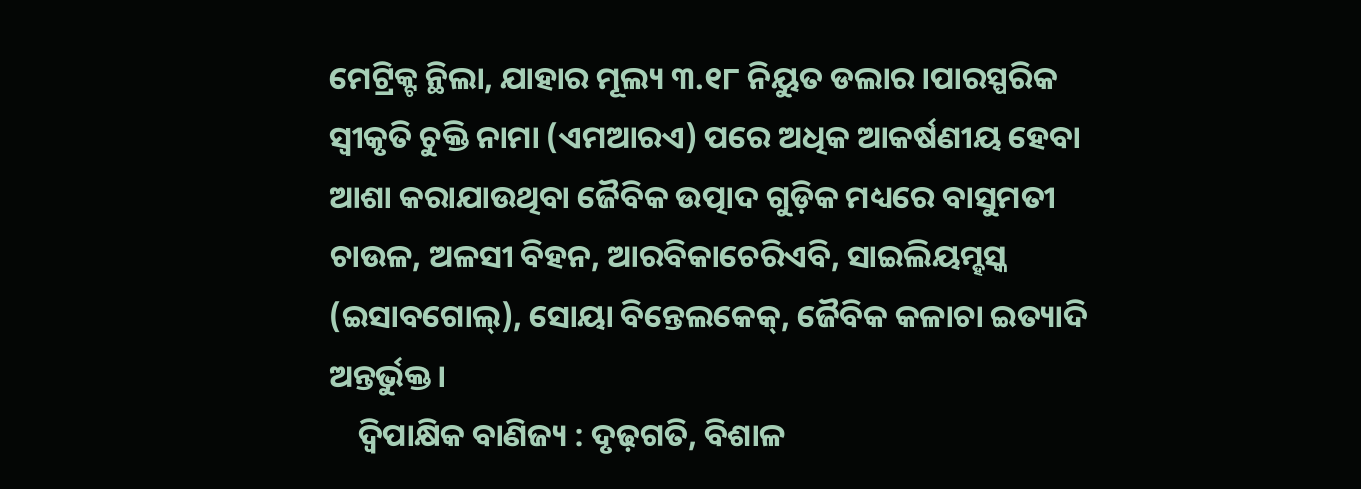ମେଟ୍ରିକ୍ଟ ନ୍ଥିଲା, ଯାହାର ମୂଲ୍ୟ ୩.୧୮ ନିୟୁତ ଡଲାର।ପାରସ୍ପରିକ ସ୍ୱୀକୃତି ଚୁକ୍ତି ନାମା (ଏମଆରଏ) ପରେ ଅଧିକ ଆକର୍ଷଣୀୟ ହେବା ଆଶା କରାଯାଉଥିବା ଜୈବିକ ଉତ୍ପାଦ ଗୁଡ଼ିକ ମଧ୍ୟରେ ବାସୁମତୀ ଚାଉଳ, ଅଳସୀ ବିହନ, ଆରବିକାଚେରିଏବି, ସାଇଲିୟମ୍ହସ୍କ (ଇସାବଗୋଲ୍), ସୋୟା ବିନ୍ତେଲକେକ୍, ଜୈବିକ କଳାଚା ଇତ୍ୟାଦି ଅନ୍ତର୍ଭୁକ୍ତ।
    ଦ୍ୱିପାକ୍ଷିକ ବାଣିଜ୍ୟ : ଦୃଢ଼ଗତି, ବିଶାଳ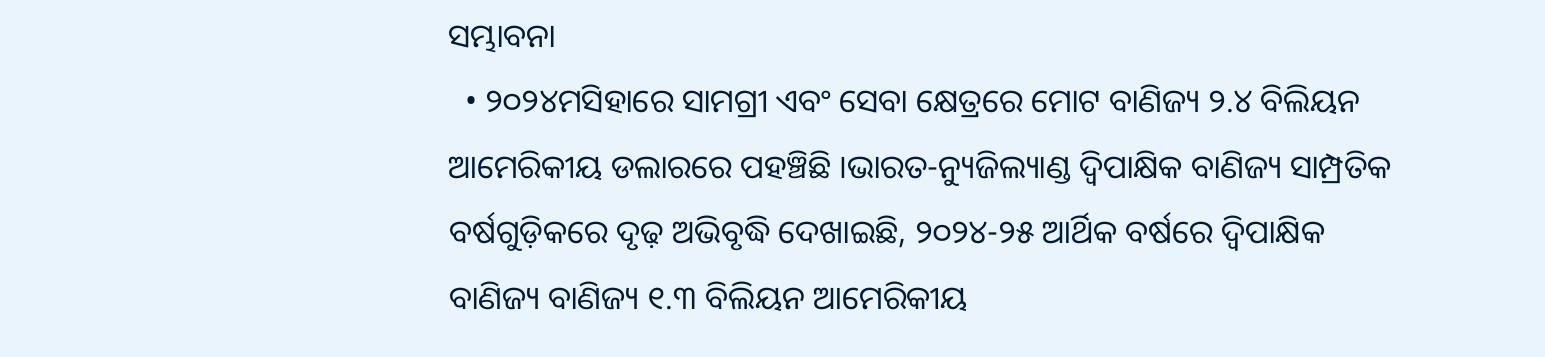ସମ୍ଭାବନା
  • ୨୦୨୪ମସିହାରେ ସାମଗ୍ରୀ ଏବଂ ସେବା କ୍ଷେତ୍ରରେ ମୋଟ ବାଣିଜ୍ୟ ୨.୪ ବିଲିୟନ ଆମେରିକୀୟ ଡଲାରରେ ପହଞ୍ଚିଛି ।ଭାରତ-ନ୍ୟୁଜିଲ୍ୟାଣ୍ଡ ଦ୍ୱିପାକ୍ଷିକ ବାଣିଜ୍ୟ ସାମ୍ପ୍ରତିକ ବର୍ଷଗୁଡ଼ିକରେ ଦୃଢ଼ ଅଭିବୃଦ୍ଧି ଦେଖାଇଛି, ୨୦୨୪-୨୫ ଆର୍ଥିକ ବର୍ଷରେ ଦ୍ୱିପାକ୍ଷିକ ବାଣିଜ୍ୟ ବାଣିଜ୍ୟ ୧.୩ ବିଲିୟନ ଆମେରିକୀୟ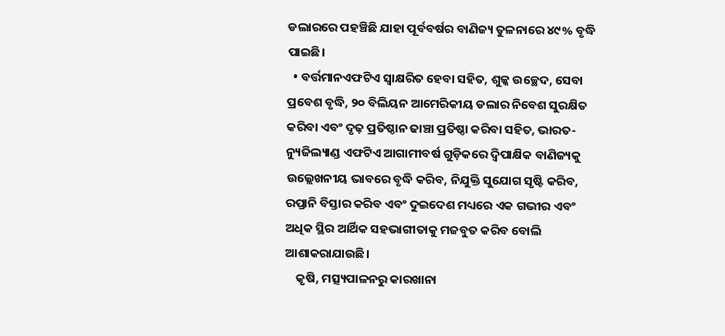ଡଲାରରେ ପହଞ୍ଚିଛି ଯାହା ପୂର୍ବବର୍ଷର ବାଣିଜ୍ୟ ତୁଳନାରେ ୪୯% ବୃଦ୍ଧି ପାଇଛି।
  • ବର୍ତ୍ତମାନଏଫଟିଏ ସ୍ୱାକ୍ଷରିତ ହେବା ସହିତ, ଶୁଳ୍କ ଉଚ୍ଛେଦ, ସେବା ପ୍ରବେଶ ବୃଦ୍ଧି, ୨୦ ବିଲିୟନ ଆମେରିକୀୟ ଡଲାର ନିବେଶ ସୁରକ୍ଷିତ କରିବା ଏବଂ ଦୃଢ଼ ପ୍ରତିଷ୍ଠାନ ଢାଞ୍ଚା ପ୍ରତିଷ୍ଠା କରିବା ସହିତ, ଭାରତ-ନ୍ୟୁଜିଲ୍ୟାଣ୍ଡ ଏଫଟିଏ ଆଗାମୀବର୍ଷ ଗୁଡ଼ିକରେ ଦ୍ୱିପାକ୍ଷିକ ବାଣିଜ୍ୟକୁ ଉଲ୍ଲେଖନୀୟ ଭାବରେ ବୃଦ୍ଧି କରିବ, ନିଯୁକ୍ତି ସୁଯୋଗ ସୃଷ୍ଟି କରିବ, ରପ୍ତାନି ବିସ୍ତାର କରିବ ଏବଂ ଦୁଇଦେଶ ମଧ୍ୟରେ ଏକ ଗଭୀର ଏବଂ ଅଧିକ ସ୍ଥିର ଆର୍ଥିକ ସହଭାଗୀତାକୁ ମଜବୁତ କରିବ ବୋଲି ଆଶାକରାଯାଉଛି।
    କୃଷି, ମତ୍ସ୍ୟପାଳନରୁ କାରଖାନା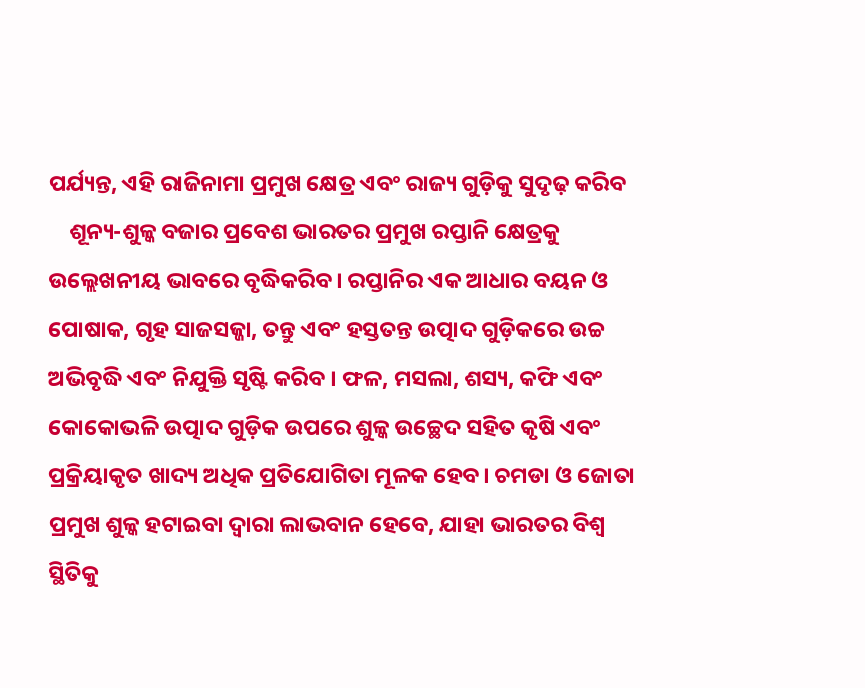ପର୍ଯ୍ୟନ୍ତ, ଏହି ରାଜିନାମା ପ୍ରମୁଖ କ୍ଷେତ୍ର ଏବଂ ରାଜ୍ୟ ଗୁଡ଼ିକୁ ସୁଦୃଢ଼ କରିବ
    ଶୂନ୍ୟ-ଶୁଳ୍କ ବଜାର ପ୍ରବେଶ ଭାରତର ପ୍ରମୁଖ ରପ୍ତାନି କ୍ଷେତ୍ରକୁ ଉଲ୍ଲେଖନୀୟ ଭାବରେ ବୃଦ୍ଧିକରିବ। ରପ୍ତାନିର ଏକ ଆଧାର ବୟନ ଓ ପୋଷାକ, ଗୃହ ସାଜସଜ୍ଜା, ତନ୍ତୁ ଏବଂ ହସ୍ତତନ୍ତ ଉତ୍ପାଦ ଗୁଡ଼ିକରେ ଉଚ୍ଚ ଅଭିବୃଦ୍ଧି ଏବଂ ନିଯୁକ୍ତି ସୃଷ୍ଟି କରିବ । ଫଳ, ମସଲା, ଶସ୍ୟ, କଫି ଏବଂ କୋକୋଭଳି ଉତ୍ପାଦ ଗୁଡ଼ିକ ଉପରେ ଶୁଳ୍କ ଉଚ୍ଛେଦ ସହିତ କୃଷି ଏବଂ ପ୍ରକ୍ରିୟାକୃତ ଖାଦ୍ୟ ଅଧିକ ପ୍ରତିଯୋଗିତା ମୂଳକ ହେବ। ଚମଡା ଓ ଜୋତା ପ୍ରମୁଖ ଶୁଳ୍କ ହଟାଇବା ଦ୍ୱାରା ଲାଭବାନ ହେବେ, ଯାହା ଭାରତର ବିଶ୍ୱ ସ୍ଥିତିକୁ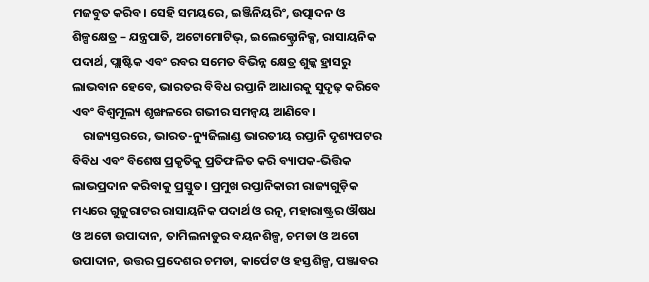ମଜବୁତ କରିବ। ସେହି ସମୟରେ, ଇଞ୍ଜିନିୟରିଂ, ଉତ୍ପାଦନ ଓ ଶିଳ୍ପକ୍ଷେତ୍ର – ଯନ୍ତ୍ରପାତି, ଅଟୋମୋଟିଭ୍, ଇଲେକ୍ଟ୍ରୋନିକ୍ସ, ରାସାୟନିକ ପଦାର୍ଥ, ପ୍ଲାଷ୍ଟିକ ଏବଂ ରବର ସମେତ ବିଭିନ୍ନ କ୍ଷେତ୍ର ଶୁଳ୍କ ହ୍ରାସରୁ ଲାଭବାନ ହେବେ, ଭାରତର ବିବିଧ ରପ୍ତାନି ଆଧାରକୁ ସୁଦୃଢ଼ କରିବେ ଏବଂ ବିଶ୍ୱମୂଲ୍ୟ ଶୃଙ୍ଖଳରେ ଗଭୀର ସମନ୍ୱୟ ଆଣିବେ।
    ରାଜ୍ୟସ୍ତରରେ, ଭାରତ-ନ୍ୟୁଜିଲାଣ୍ଡ ଭାରତୀୟ ରପ୍ତାନି ଦୃଶ୍ୟପଟର ବିବିଧ ଏବଂ ବିଶେଷ ପ୍ରକୃତିକୁ ପ୍ରତିଫଳିତ କରି ବ୍ୟାପକ-ଭିତ୍ତିକ ଲାଭପ୍ରଦାନ କରିବାକୁ ପ୍ରସ୍ତୁତ। ପ୍ରମୁଖ ରପ୍ତାନିକାରୀ ରାଜ୍ୟଗୁଡ଼ିକ ମଧ୍ୟରେ ଗୁଜୁରାଟର ରାସାୟନିକ ପଦାର୍ଥ ଓ ରତ୍ନ, ମହାରାଷ୍ଟ୍ରର ଔଷଧ ଓ ଅଟୋ ଉପାଦାନ, ତାମିଲନାଡୁର ବୟନଶିଳ୍ପ, ଚମଡା ଓ ଅଟୋ ଉପାଦାନ, ଉତ୍ତର ପ୍ରଦେଶର ଚମଡା, କାର୍ପେଟ ଓ ହସ୍ତଶିଳ୍ପ, ପଞ୍ଜାବର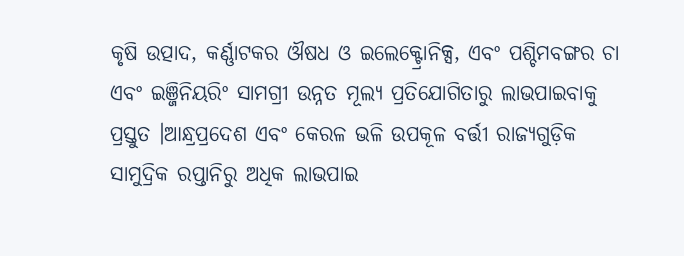କୃଷି ଉତ୍ପାଦ, କର୍ଣ୍ଣାଟକର ଔଷଧ ଓ ଇଲେକ୍ଟ୍ରୋନିକ୍ସ, ଏବଂ ପଶ୍ଚିମବଙ୍ଗର ଚା ଏବଂ ଇଞ୍ଜିନିୟରିଂ ସାମଗ୍ରୀ ଉନ୍ନତ ମୂଲ୍ୟ ପ୍ରତିଯୋଗିତାରୁ ଲାଭପାଇବାକୁ ପ୍ରସ୍ତୁତ ।ଆନ୍ଧ୍ରପ୍ରଦେଶ ଏବଂ କେରଳ ଭଳି ଉପକୂଳ ବର୍ତ୍ତୀ ରାଜ୍ୟଗୁଡ଼ିକ ସାମୁଦ୍ରିକ ରପ୍ତାନିରୁ ଅଧିକ ଲାଭପାଇ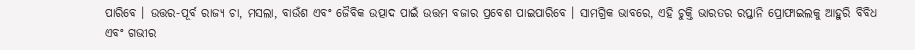ପାରିବେ । ଉତ୍ତର-ପୂର୍ବ ରାଜ୍ୟ ଚା, ମସଲା, ବାଉଁଶ ଏବଂ ଜୈବିକ ଉତ୍ପାଦ ପାଇଁ ଉତ୍ତମ ବଜାର ପ୍ରବେଶ ପାଇପାରିବେ । ସାମଗ୍ରିକ ଭାବରେ, ଏହି ଚୁକ୍ତି ଭାରତର ରପ୍ତାନି ପ୍ରୋଫାଇଲକୁ ଆହୁରି ବିବିଧ ଏବଂ ଗଭୀର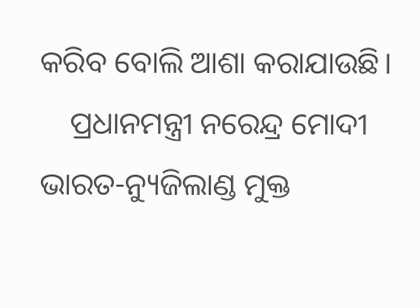କରିବ ବୋଲି ଆଶା କରାଯାଉଛି।
    ପ୍ରଧାନମନ୍ତ୍ରୀ ନରେନ୍ଦ୍ର ମୋଦୀ ଭାରତ-ନ୍ୟୁଜିଲାଣ୍ଡ ମୁକ୍ତ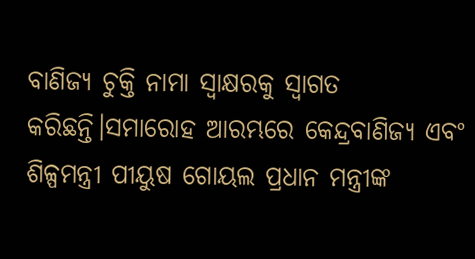ବାଣିଜ୍ୟ ଚୁକ୍ତି ନାମା ସ୍ୱାକ୍ଷରକୁ ସ୍ୱାଗତ କରିଛନ୍ତି।ସମାରୋହ ଆରମ୍ଭରେ କେନ୍ଦ୍ରବାଣିଜ୍ୟ ଏବଂ ଶିଳ୍ପମନ୍ତ୍ରୀ ପୀୟୁଷ ଗୋୟଲ ପ୍ରଧାନ ମନ୍ତ୍ରୀଙ୍କ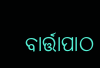ବାର୍ତ୍ତାପାଠ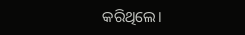କରିଥିଲେ।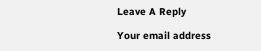Leave A Reply

Your email address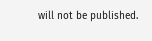will not be published.